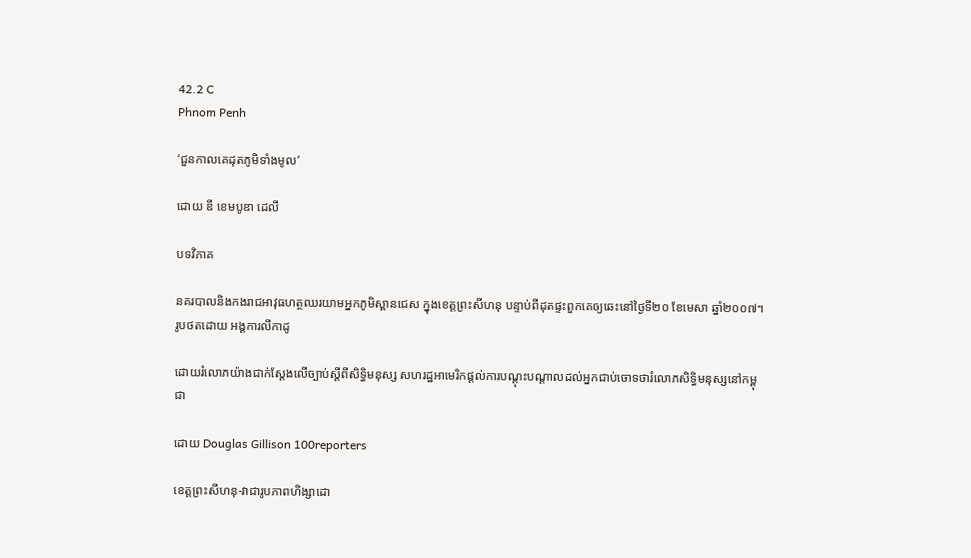42.2 C
Phnom Penh

‘ជួនកាលគេដុតភូមិទាំងមូល’

ដោយ ឌឹ ខេមបូឌា ដេលី

បទវិភាគ

នគរបាលនិងកងរាជអាវុធហត្ថឈរយាមអ្នកភូមិស្ពានជេស ក្នុងខេត្តព្រះសីហនុ បន្ទាប់ពីដុតផ្ទះពួកគេឲ្យឆេះនៅថ្ងៃទី២០ ខែមេសា ឆ្នាំ២០០៧។ រូបថតដោយ អង្គការលីកាដូ

ដោយរំលោភយ៉ាងជាក់ស្តែងលើច្បាប់ស្តីពីសិទ្ធិមនុស្ស សហរដ្ឋអាមេរិកផ្តល់ការបណ្តុះបណ្តាលដល់អ្នកជាប់ចោទថារំលោភសិទ្ធិមនុស្សនៅកម្ពុជា

ដោយ Douglas Gillison 100reporters

ខេត្តព្រះសីហនុ-វាជារូបភាពហិង្សាដោ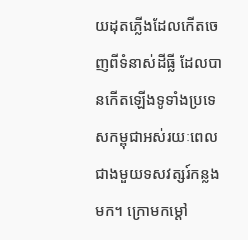យដុតភ្លើងដែលកើតចេញពីទំនាស់ដីធ្លី ដែលបានកើតឡើងទូទាំងប្រទេសកម្ពុជាអស់រយៈពេលជាងមួយទសវត្សរ៍កន្លងមក។ ក្រោមកម្តៅ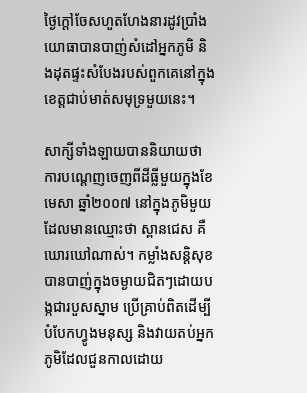ថ្ងៃក្តៅចែសហួតហែងនារដូវប្រាំង យោធាបានបាញ់សំដៅអ្នកភូមិ និងដុតផ្ទះសំបែងរបស់ពួកគេនៅក្នុងខេត្តជាប់មាត់សមុទ្រមួយនេះ។

សាក្សីទាំងឡាយបាននិយាយថា ការបណ្តេញចេញពីដីធ្លីមួយក្នុងខែមេសា ឆ្នាំ២០០៧ នៅក្នុងភូមិមួយដែលមានឈ្មោះថា ស្ពានជេស គឺឃោរឃៅណាស់។ កម្លាំងសន្តិសុខបានបាញ់ក្នុងចម្ងាយជិតៗដោយបង្កជារបួសស្នាម ប្រើគ្រាប់ពិតដើម្បីបំបែកហ្វូងមនុស្ស និងវាយតប់អ្នកភូមិដែលជួនកាលដោយ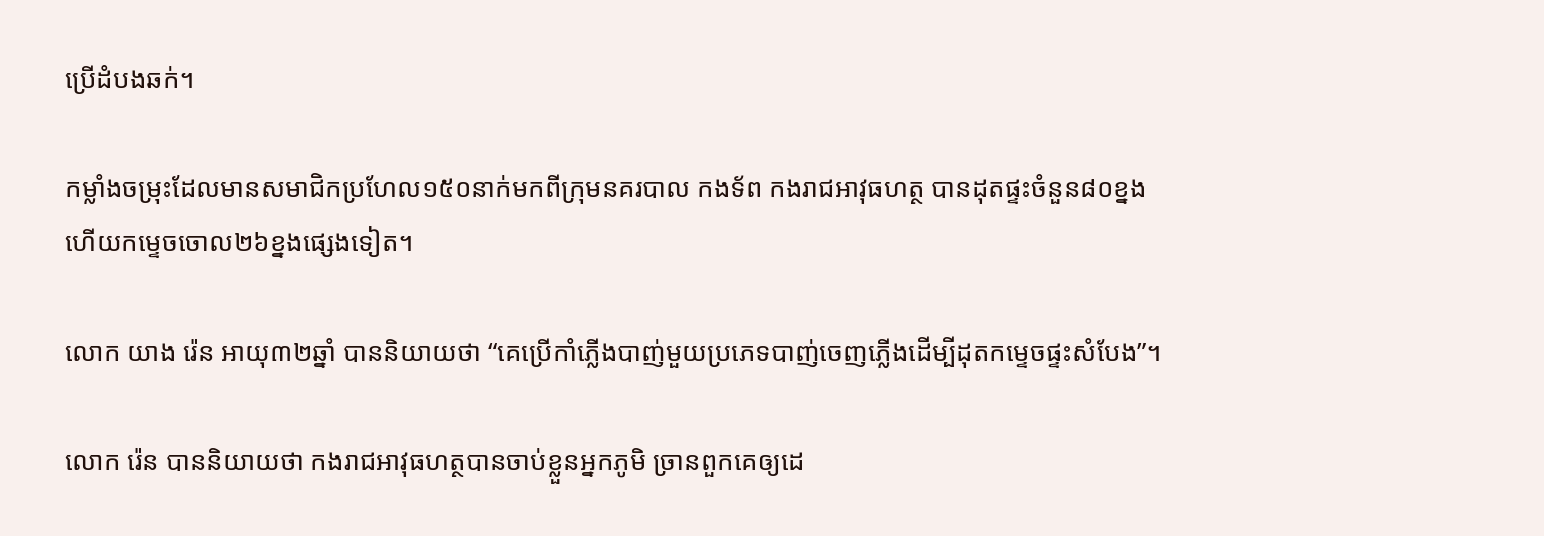ប្រើដំបងឆក់។

កម្លាំងចម្រុះដែលមានសមាជិកប្រហែល១៥០នាក់មកពីក្រុមនគរបាល កងទ័ព កងរាជអាវុធហត្ថ បានដុតផ្ទះចំនួន៨០ខ្នង ហើយកម្ទេចចោល២៦ខ្នងផ្សេងទៀត។

លោក យាង រ៉េន អាយុ៣២ឆ្នាំ បាននិយាយថា “គេប្រើកាំភ្លើងបាញ់មួយប្រភេទបាញ់ចេញភ្លើងដើម្បីដុតកម្ទេចផ្ទះសំបែង”។

លោក រ៉េន បាននិយាយថា កងរាជអាវុធហត្ថបានចាប់ខ្លួនអ្នកភូមិ ច្រានពួកគេឲ្យដេ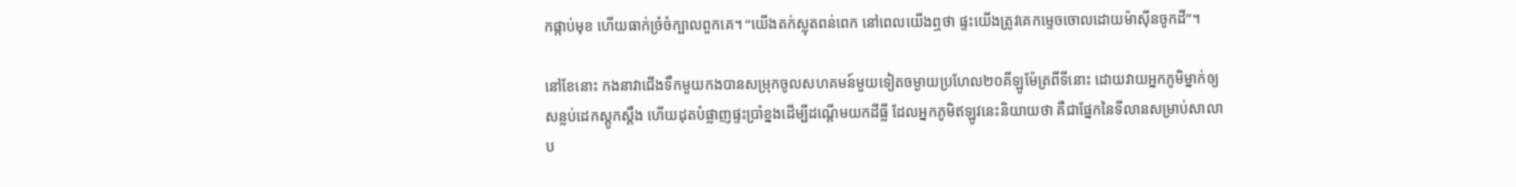កផ្កាប់មុខ ហើយធាក់ច្រំចំក្បាលពួកគេ។ “យើងតក់ស្លុតពន់ពេក នៅពេលយើងឮថា ផ្ទះយើងត្រូវគេកម្ទេចចោលដោយម៉ាស៊ីនចូកដី”។

នៅខែនោះ កងនាវាជើងទឹកមួយកងបានសម្រុកចូលសហគមន៍មួយទៀតចម្ងាយប្រហែល២០គីឡូម៉ែត្រពីទីនោះ ដោយវាយអ្នកភូមិម្នាក់ឲ្យសន្លប់ដេកស្តូកស្តឹង ហើយដុតបំផ្លាញផ្ទះប្រាំខ្នងដើម្បីដណ្តើមយកដីធ្លី ដែលអ្នកភូមិឥឡូវនេះនិយាយថា គឺជាផ្នែកនៃទីលានសម្រាប់សាលាប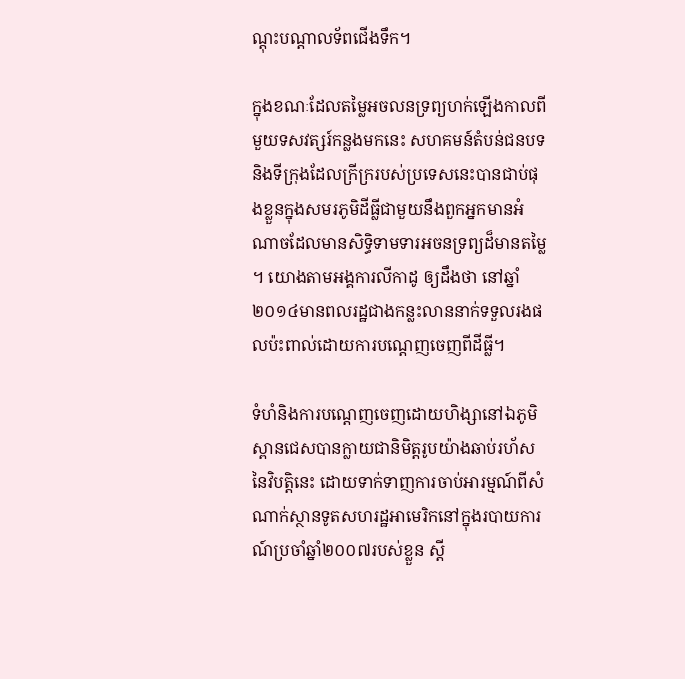ណ្តុះបណ្តាលទ័ពជើងទឹក។

ក្នុងខណៈដែលតម្លៃអចលនទ្រព្យហក់ឡើងកាលពីមួយទសវត្សរ៍កន្លងមកនេះ សហគមន៍តំបន់ជនបទនិងទីក្រុងដែលក្រីក្ររបស់ប្រទេសនេះបានជាប់ផុងខ្លួនក្នុងសមរភូមិដីធ្លីជាមួយនឹងពួកអ្នកមានអំណាចដែលមានសិទ្ធិទាមទារអចនទ្រព្យដ៏មានតម្លៃ។ យោងតាមអង្គការលីកាដូ ឲ្យដឹងថា នៅឆ្នាំ២០១៤មានពលរដ្ឋជាងកន្លះលាននាក់ទទួលរងផលប៉ះពាល់ដោយការបណ្តេញចេញពីដីធ្លី។

ទំហំនិងការបណ្តេញចេញដោយហិង្សានៅឯភូមិស្ពានជេសបានក្លាយជានិមិត្តរូបយ៉ាងឆាប់រហ័សនៃវិបត្តិនេះ ដោយទាក់ទាញការចាប់អារម្មណ៍ពីសំណាក់ស្ថានទូតសហរដ្ឋអាមេរិកនៅក្នុងរបាយការណ៍ប្រចាំឆ្នាំ២០០៧របស់ខ្លួន ស្តី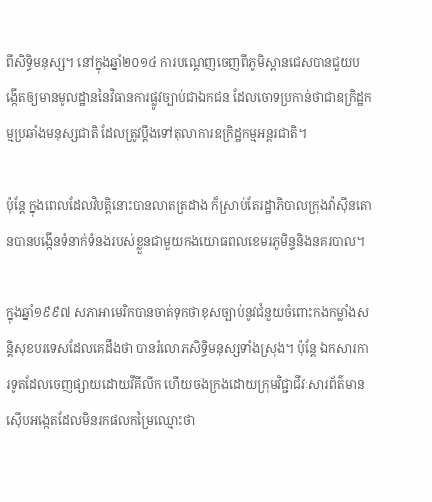ពីសិទ្ធិមនុស្ស។ នៅក្នុងឆ្នាំ២០១៤ ការបណ្តេញចេញពីភូមិស្ពានជេសបានជួយបង្កើតឲ្យមានមូលដ្ឋាននៃវិធានការផ្លូវច្បាប់ជាឯកជន ដែលចោទប្រកាន់ថាជាឧក្រិដ្ឋកម្មប្រឆាំងមនុស្សជាតិ ដែលត្រូវប្តឹងទៅតុលាការឧក្រិដ្ឋកម្មអន្តរជាតិ។

ប៉ុន្តែ ក្នុងពេលដែលវិបត្តិនោះបានលាតត្រដាង ក៏ស្រាប់តែរដ្ឋាភិបាលក្រុងវ៉ាស៊ីនតោនបានបង្កើនទំនាក់ទំនងរបស់ខ្លួនជាមួយកងយោធពលខេមរភូមិន្ទនិងនគរបាល។

ក្នុងឆ្នាំ១៩៩៧ សភាអាមេរិកបានចាត់ទុកថាខុសច្បាប់នូវជំនួយចំពោះកងកម្លាំងសន្តិសុខបរទេសដែលគេដឹងថា បានរំលោភសិទ្ធិមនុស្សទាំងស្រុង។ ប៉ុន្តែ ឯកសារការទូតដែលចេញផ្សាយដោយវីគីលីក ហើយចងក្រងដោយក្រុមវិជ្ជាជីវៈសារព័ត៌មានស៊ើបអង្កេតដែលមិនរកផលកម្រៃឈ្មោះថា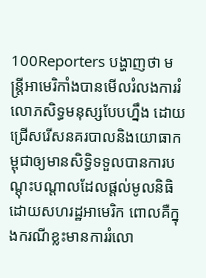100Reporters បង្ហាញថា មន្ត្រីអាមេរិកាំងបានមើលរំលងការរំលោភសិទ្ធមនុស្សបែបហ្នឹង ដោយជ្រើសរើសនគរបាលនិងយោធាកម្ពុជាឲ្យមានសិទ្ធិទទួលបានការបណ្តុះបណ្តាលដែលផ្តល់មូលនិធិដោយសហរដ្ឋអាមេរិក ពោលគឺក្នុងករណីខ្លះមានការរំលោ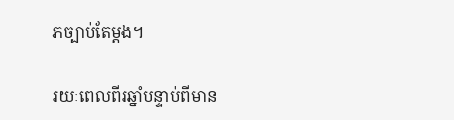ភច្បាប់តែម្តង។

រយៈពេលពីរឆ្នាំបន្ទាប់ពីមាន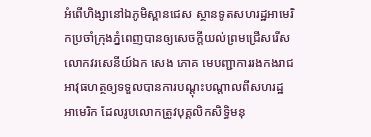អំពើហិង្សានៅឯភូមិស្ពានជេស ស្ថានទូតសហរដ្ឋអាមេរិកប្រចាំក្រុងភ្នំពេញបានឲ្យសេចក្តីយល់ព្រមជ្រើសរើសលោកវរសេនីយ៍ឯក សេង ភោគ មេបញ្ជាការរងកងរាជអាវុធហត្ថឲ្យទទួលបានការបណ្តុះបណ្តាលពីសហរដ្ឋអាមេរិក ដែលរូបលោកត្រូវបុគ្គលិកសិទ្ធិមនុ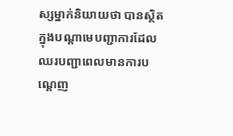ស្សម្នាក់និយាយថា បានស្ថិតក្នុងបណ្តាមេបញ្ជាការដែលឈរបញ្ជាពេលមានការបណ្តេញ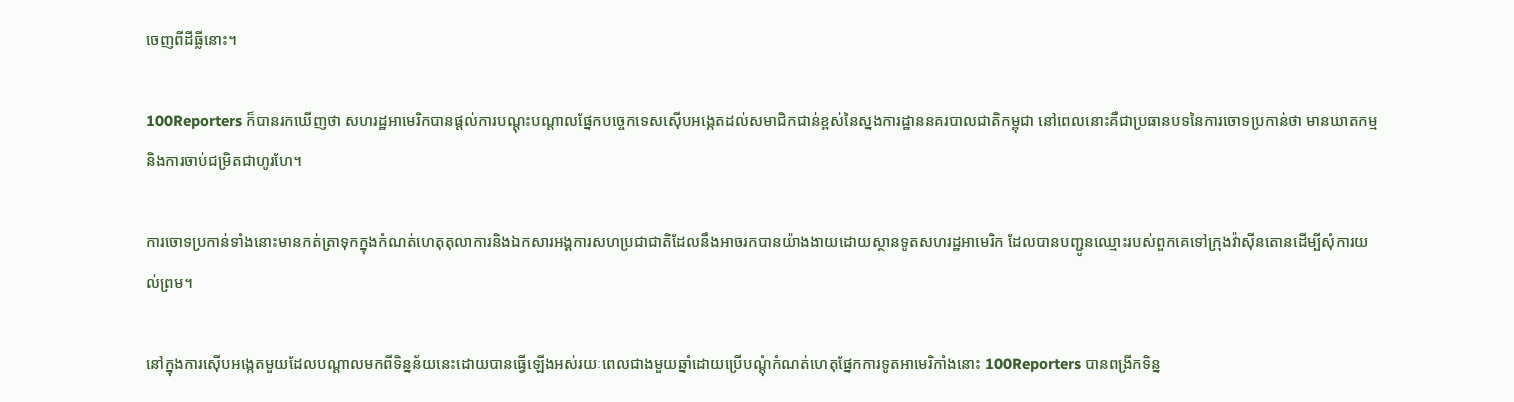ចេញពីដីធ្លីនោះ។

100Reporters ក៏បានរកឃើញថា សហរដ្ឋអាមេរិកបានផ្តល់ការបណ្តុះបណ្តាលផ្នែកបច្ចេកទេសស៊ើបអង្កេតដល់សមាជិកជាន់ខ្ពស់នៃស្នងការដ្ឋាននគរបាលជាតិកម្ពុជា នៅពេលនោះគឺជាប្រធានបទនៃការចោទប្រកាន់ថា មានឃាតកម្មនិងការចាប់ជម្រិតជាហូរហែ។

ការចោទប្រកាន់ទាំងនោះមានកត់ត្រាទុកក្នុងកំណត់ហេតុតុលាការនិងឯកសារអង្គការសហប្រជាជាតិដែលនឹងអាចរកបានយ៉ាងងាយដោយស្ថានទូតសហរដ្ឋអាមេរិក ដែលបានបញ្ជូនឈ្មោះរបស់ពួកគេទៅក្រុងវ៉ាស៊ីនតោនដើម្បីសុំការយល់ព្រម។

នៅក្នុងការស៊ើបអង្កេតមួយដែលបណ្តាលមកពីទិន្នន័យនេះដោយបានធ្វើឡើងអស់រយៈពេលជាងមួយឆ្នាំដោយប្រើបណ្តុំកំណត់ហេតុផ្នែកការទូតអាមេរិកាំងនោះ 100Reporters បានពង្រីកទិន្ន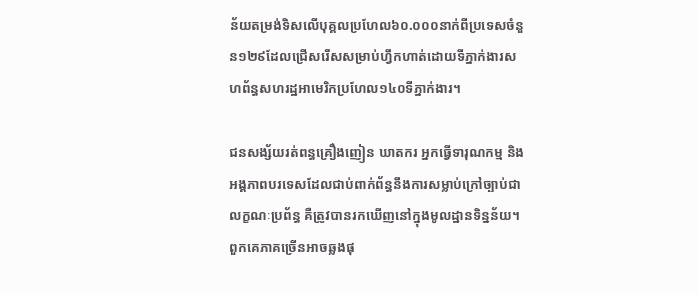ន័យតម្រង់ទិសលើបុគ្គលប្រហែល៦០.០០០នាក់ពីប្រទេសចំនួន១២៩ដែលជ្រើសរើសសម្រាប់ហ្វឹកហាត់ដោយទីភ្នាក់ងារសហព័ន្ធសហរដ្ឋអាមេរិកប្រហែល១៤០ទីភ្នាក់ងារ។

ជនសង្ស័យរត់ពន្ធគ្រឿងញៀន ឃាតករ អ្នកធ្វើទារុណកម្ម និងអង្គភាពបរទេសដែលជាប់ពាក់ព័ន្ធនឹងការសម្លាប់ក្រៅច្បាប់ជាលក្ខណៈប្រព័ន្ធ គឺត្រូវបានរកឃើញនៅក្នុងមូលដ្ឋានទិន្នន័យ។ពួកគេភាគច្រើនអាចឆ្លងផុ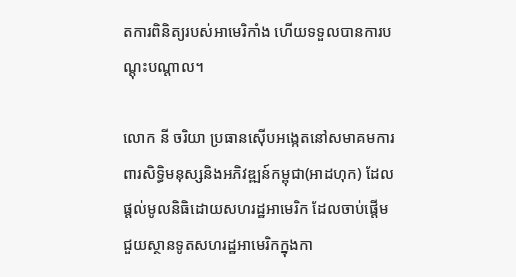តការពិនិត្យរបស់អាមេរិកាំង ហើយទទួលបានការបណ្តុះបណ្តាល។

លោក នី ចរិយា ប្រធានស៊ើបអង្កេតនៅសមាគមការពារសិទ្ធិមនុស្សនិងអភិវឌ្ឍន៍កម្ពុជា(អាដហុក) ដែលផ្តល់មូលនិធិដោយសហរដ្ឋអាមេរិក ដែលចាប់ផ្តើមជួយស្ថានទូតសហរដ្ឋអាមេរិកក្នុងកា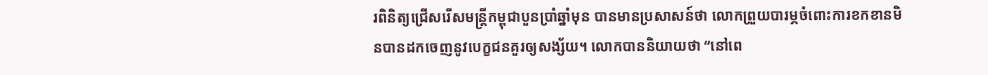រពិនិត្យជ្រើសរើសមន្ត្រីកម្ពុជាបួនប្រាំឆ្នាំមុន បានមានប្រសាសន៍ថា លោកព្រួយបារម្ភចំពោះការខកខានមិនបានដកចេញនូវបេក្ខជនគួរឲ្យសង្ស័យ។ លោកបាននិយាយថា “នៅពេ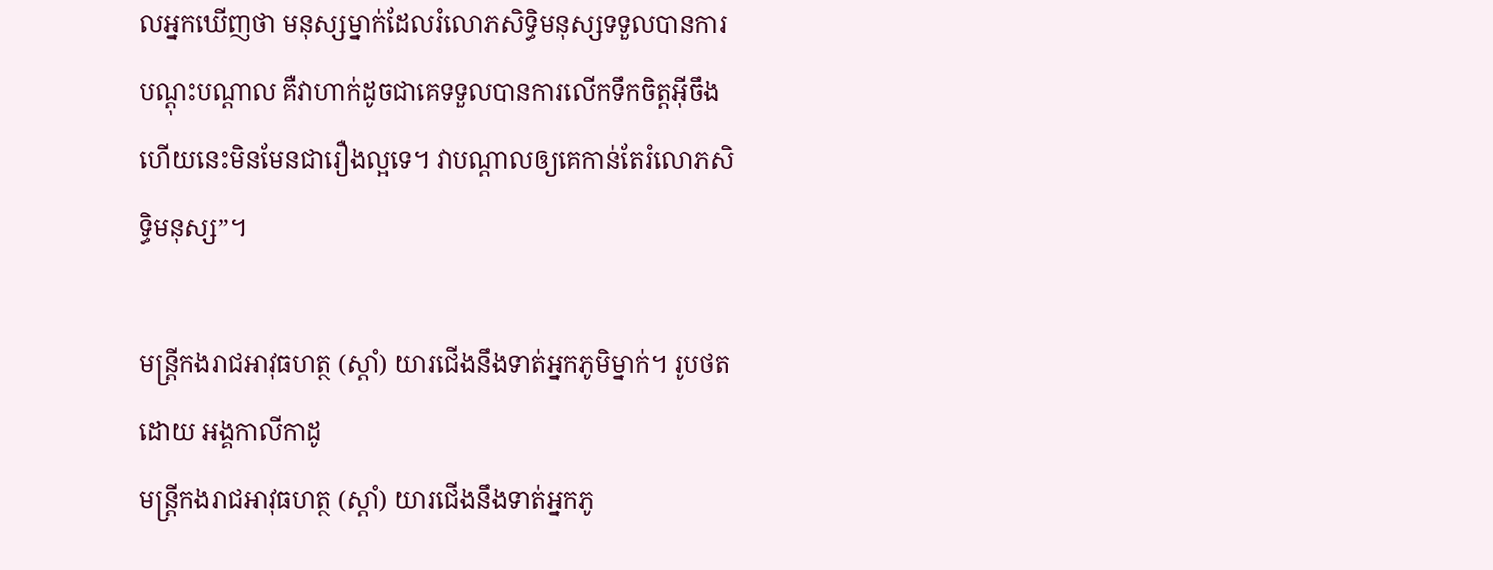លអ្នកឃើញថា មនុស្សម្នាក់ដែលរំលោភសិទ្ធិមនុស្សទទួលបានការបណ្តុះបណ្តាល គឺវាហាក់ដូចជាគេទទួលបានការលើកទឹកចិត្តអ៊ីចឹង ហើយនេះមិនមែនជារឿងល្អទេ។ វាបណ្តាលឲ្យគេកាន់តែរំលោភសិទ្ធិមនុស្ស”។

មន្ត្រីកងរាជអាវុធហត្ថ (ស្តាំ) យារជើងនឹងទាត់អ្នកភូមិម្នាក់។ រូបថតដោយ អង្គកាលីកាដូ
មន្ត្រីកងរាជអាវុធហត្ថ (ស្តាំ) យារជើងនឹងទាត់អ្នកភូ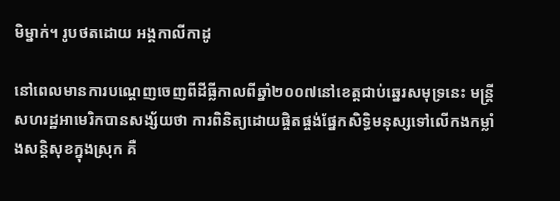មិម្នាក់។ រូបថតដោយ អង្គកាលីកាដូ

នៅពេលមានការបណ្តេញចេញពីដីធ្លីកាលពីឆ្នាំ២០០៧នៅខេត្តជាប់ឆ្នេរសមុទ្រនេះ មន្ត្រីសហរដ្ឋអាមេរិកបានសង្ស័យថា ការពិនិត្យដោយផ្ចិតផ្ចង់ផ្នែកសិទ្ធិមនុស្សទៅលើកងកម្លាំងសន្តិសុខក្នុងស្រុក គឺ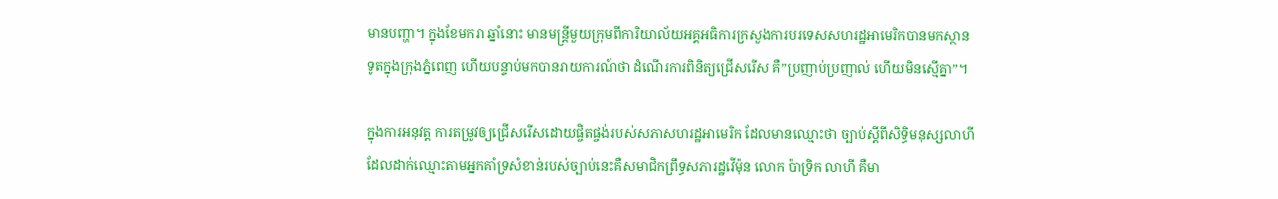មានបញ្ហា។ ក្នុងខែមករា ឆ្នាំនោះ មានមន្ត្រីមួយក្រុមពីការិយាល័យអគ្គអធិការក្រសួងការបរទេសសហរដ្ឋអាមេរិកបានមកស្ថានទូតក្នុងក្រុងភ្នំពេញ ហើយបន្ទាប់មកបានរាយការណ៍ថា ដំណើរការពិនិត្យជ្រើសរើស គឺ”ប្រញាប់ប្រញាល់ ហើយមិនស្មើគ្នា”។

ក្នុងការអនុវត្ត ការតម្រូវឲ្យជ្រើសរើសដោយផ្ចិតផ្ចង់របស់សភាសហរដ្ឋអាមេរិក ដែលមានឈ្មោះថា ច្បាប់ស្តីពីសិទ្ធិមនុស្សលាហី  ដែលដាក់ឈ្មោះតាមអ្នកគាំទ្រសំខាន់របស់ច្បាប់នេះគឺសមាជិកព្រឹទ្ធសភារដ្ឋវើម៉ុន លោក ប៉ាទ្រិក លាហី គឺមា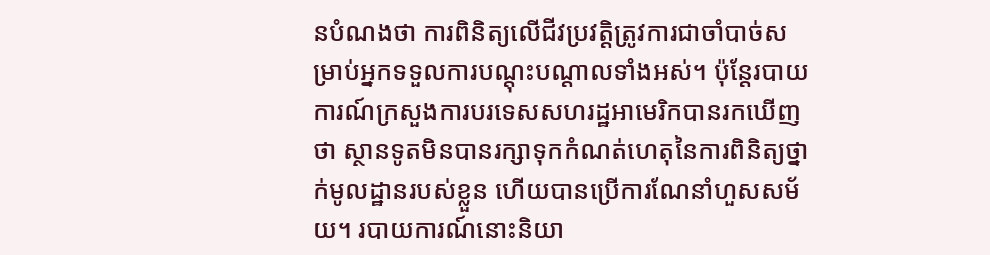នបំណងថា ការពិនិត្យលើជីវប្រវត្តិត្រូវការជាចាំបាច់សម្រាប់អ្នកទទួលការបណ្តុះបណ្តាលទាំងអស់។ ប៉ុន្តែរបាយការណ៍ក្រសួងការបរទេសសហរដ្ឋអាមេរិកបានរកឃើញថា ស្ថានទូតមិនបានរក្សាទុកកំណត់ហេតុនៃការពិនិត្យថ្នាក់មូលដ្ឋានរបស់ខ្លួន ហើយបានប្រើការណែនាំហួសសម័យ។ របាយការណ៍នោះនិយា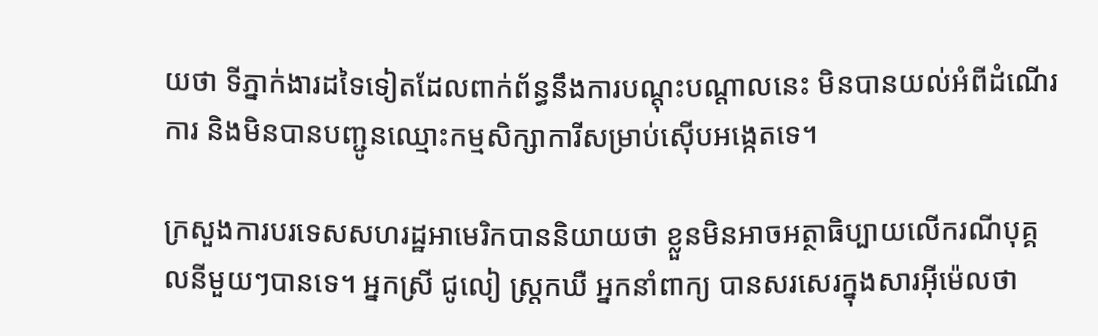យថា ទីភ្នាក់ងារដទៃទៀតដែលពាក់ព័ន្ធនឹងការបណ្តុះបណ្តាលនេះ មិនបានយល់អំពីដំណើរការ និងមិនបានបញ្ជូនឈ្មោះកម្មសិក្សាការីសម្រាប់ស៊ើបអង្កេតទេ។

ក្រសួងការបរទេសសហរដ្ឋអាមេរិកបាននិយាយថា ខ្លួនមិនអាចអត្ថាធិប្បាយលើករណីបុគ្គលនីមួយៗបានទេ។ អ្នកស្រី ជូលៀ ស្ត្រកឃឺ អ្នកនាំពាក្យ បានសរសេរក្នុងសារអ៊ីម៉េលថា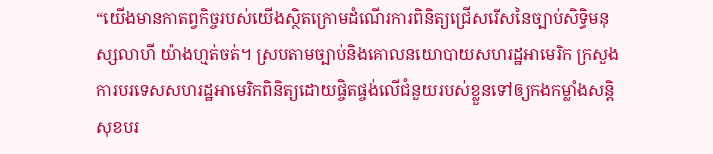“យើងមានកាតព្វកិច្ចរបស់យើងស្ថិតក្រោមដំណើរការពិនិត្យជ្រើសរើសនៃច្បាប់សិទ្ធិមនុស្សលាហី យ៉ាងហ្មត់ចត់។ ស្របតាមច្បាប់និងគោលនយោបាយសហរដ្ឋអាមេរិក ក្រសួងការបរទេសសហរដ្ឋអាមេរិកពិនិត្យដោយផ្ចិតផ្ចង់លើជំនួយរបស់ខ្លួនទៅឲ្យកងកម្លាំងសន្តិសុខបរ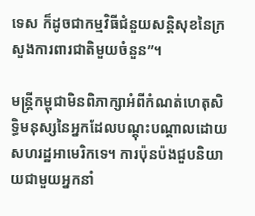ទេស ក៏ដូចជាកម្មវិធីជំនួយសន្តិសុខនៃក្រសួងការពារជាតិមួយចំនួន”។

មន្ត្រីកម្ពុជាមិនពិភាក្សាអំពីកំណត់ហេតុសិទ្ធិមនុស្សនៃអ្នកដែលបណ្តុះបណ្តាលដោយសហរដ្ឋអាមេរិកទេ។ ការប៉ុនប៉ងជួបនិយាយជាមួយអ្នកនាំ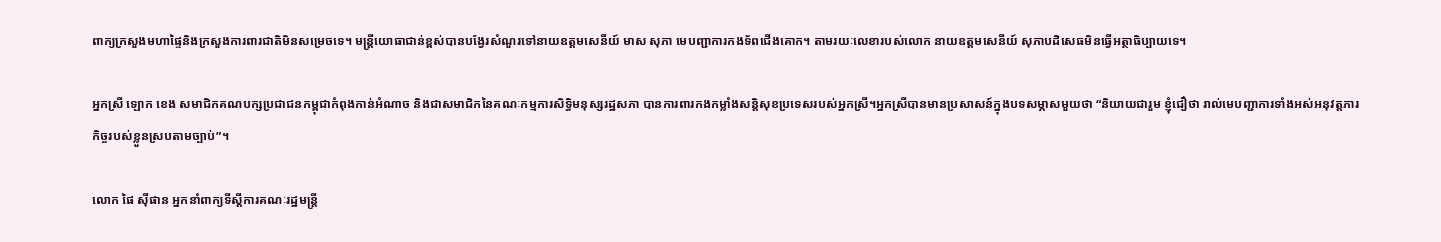ពាក្យក្រសួងមហាផ្ទៃនិងក្រសួងការពារជាតិមិនសម្រេចទេ។ មន្ត្រីយោធាជាន់ខ្ពស់បានបង្វែរសំណួរទៅនាយឧត្តមសេនីយ៍ មាស សុភា មេបញ្ជាការកងទ័ពជើងគោក។ តាមរយៈលេខារបស់លោក នាយឧត្តមសេនីយ៍ សុភាបដិសេធមិនធ្វើអត្ថាធិប្បាយទេ។

អ្នកស្រី ឡោក ខេង សមាជិកគណបក្សប្រជាជនកម្ពុជាកំពុងកាន់អំណាច និងជាសមាជិកនៃគណៈកម្មការសិទ្ធិមនុស្សរដ្ឋសភា បានការពារកងកម្លាំងសន្តិសុខប្រទេសរបស់អ្នកស្រី។អ្នកស្រីបានមានប្រសាសន៍ក្នុងបទសម្ភាសមួយថា “និយាយជារួម ខ្ញុំជឿថា រាល់មេបញ្ជាការទាំងអស់អនុវត្តភារកិច្ចរបស់ខ្លួនស្របតាមច្បាប់”។

លោក ផៃ ស៊ីផាន អ្នកនាំពាក្យទីស្តីការគណៈរដ្ឋមន្ត្រី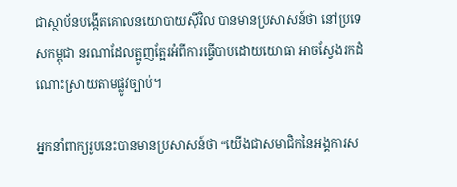ជាស្ថាប័នបង្កើតគោលនយោបាយស៊ីវិល បានមានប្រសាសន៍ថា នៅប្រទេសកម្ពុជា នរណាដែលត្អូញត្អែរអំពីការធ្វើបាបដោយយោធា អាចស្វែងរកដំណោះស្រាយតាមផ្លូវច្បាប់។

អ្នកនាំពាក្យរូបនេះបានមានប្រសាសន៍ថា “យើងជាសមាជិកនៃអង្គការស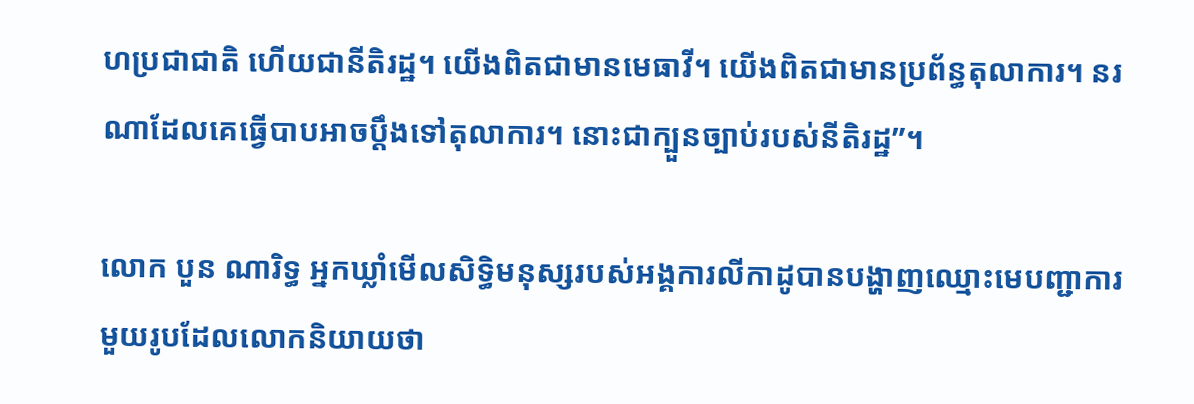ហប្រជាជាតិ ហើយជានីតិរដ្ឋ។ យើងពិតជាមានមេធាវី។ យើងពិតជាមានប្រព័ន្ធតុលាការ។ នរណាដែលគេធ្វើបាបអាចប្តឹងទៅតុលាការ។ នោះជាក្បួនច្បាប់របស់នីតិរដ្ឋ”។

លោក បួន ណារិទ្ធ អ្នកឃ្លាំមើលសិទ្ធិមនុស្សរបស់អង្គការលីកាដូបានបង្ហាញឈ្មោះមេបញ្ជាការមួយរូបដែលលោកនិយាយថា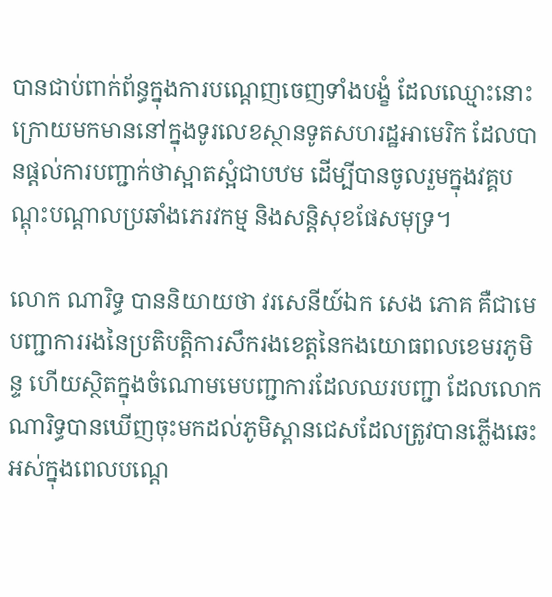បានជាប់ពាក់ព័ន្ធក្នុងការបណ្តេញចេញទាំងបង្ខំ ដែលឈ្មោះនោះក្រោយមកមាននៅក្នុងទូរលេខស្ថានទូតសហរដ្ឋអាមេរិក ដែលបានផ្តល់ការបញ្ជាក់ថាស្អាតស្អំជាបឋម ដើម្បីបានចូលរួមក្នុងវគ្គបណ្តុះបណ្តាលប្រឆាំងភេរវកម្ម និងសន្តិសុខផែសមុទ្រ។

លោក ណារិទ្ធ បាននិយាយថា វរសេនីយ៍ឯក សេង ភោគ គឺជាមេបញ្ជាការរងនៃប្រតិបត្តិការសឹករងខេត្តនៃកងយោធពលខេមរភូមិន្ទ ហើយស្ថិតក្នុងចំណោមមេបញ្ជាការដែលឈរបញ្ជា ដែលលោក ណារិទ្ធបានឃើញចុះមកដល់ភូមិស្ពានជេសដែលត្រូវបានភ្លើងឆេះអស់ក្នុងពេលបណ្តេ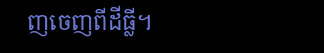ញចេញពីដីធ្លី។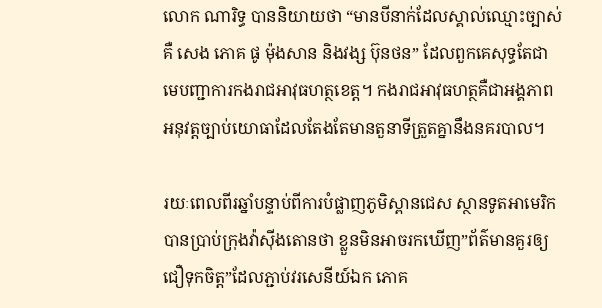លោក ណារិទ្ធ បាននិយាយថា “មានបីនាក់ដែលស្គាល់ឈ្មោះច្បាស់គឺ សេង ភោគ ផូ ម៉ុងសាន និងវង្ស ប៊ុនថន” ដែលពួកគេសុទ្ធតែជាមេបញ្ជាការកងរាជអាវុធហត្ថខេត្ត។ កងរាជអាវុធហត្ថគឺជាអង្គភាពអនុវត្តច្បាប់យោធាដែលតែងតែមានតួនាទីត្រួតគ្នានឹងនគរបាល។

រយៈពេលពីរឆ្នាំបន្ទាប់ពីការបំផ្លាញភូមិស្ពានជេស ស្ថានទូតអាមេរិកបានប្រាប់ក្រុងវ៉ាស៊ីងតោនថា ខ្លួនមិនអាចរកឃើញ”ព័ត៌មានគួរឲ្យជឿទុកចិត្ត”ដែលភ្ជាប់វរសេនីយ៍ឯក ភោគ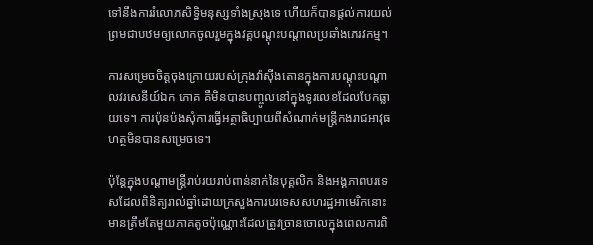ទៅនឹងការរំលោភសិទ្ធិមនុស្សទាំងស្រុងទេ ហើយក៏បានផ្តល់ការយល់ព្រមជាបឋមឲ្យលោកចូលរួមក្នុងវគ្គបណ្តុះបណ្តាលប្រឆាំងភេរវកម្ម។

ការសម្រេចចិត្តចុងក្រោយរបស់ក្រុងវ៉ាស៊ីងតោនក្នុងការបណ្តុះបណ្តាលវរសេនីយ៍ឯក ភោគ គឺមិនបានបញ្ចូលនៅក្នុងទូរលេខដែលបែកធ្លាយទេ។ ការប៉ុនប៉ងសុំការធ្វើអត្ថាធិប្បាយពីសំណាក់មន្ត្រីកងរាជអាវុធហត្ថមិនបានសម្រេចទេ។

ប៉ុន្តែក្នុងបណ្តាមន្ត្រីរាប់រយរាប់ពាន់នាក់នៃបុគ្គលិក និងអង្គភាពបរទេសដែលពិនិត្យរាល់ឆ្នាំដោយក្រសួងការបរទេសសហរដ្ឋអាមេរិកនោះ មានត្រឹមតែមួយភាគតូចប៉ុណ្ណោះដែលត្រូវច្រានចោលក្នុងពេលការពិ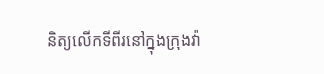និត្យលើកទីពីរនៅក្នុងក្រុងវ៉ា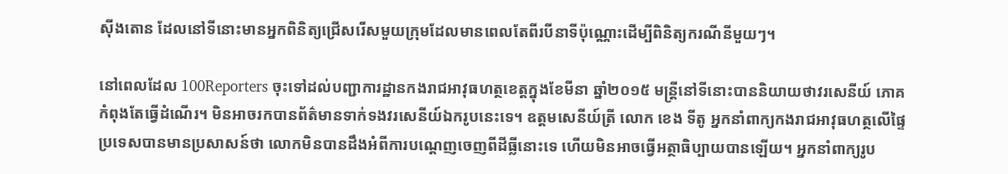ស៊ីងតោន ដែលនៅទីនោះមានអ្នកពិនិត្យជ្រើសរើសមួយក្រុមដែលមានពេលតែពីរបីនាទីប៉ុណ្ណោះដើម្បីពិនិត្យករណីនីមួយៗ។

នៅពេលដែល 100Reporters ចុះទៅដល់បញ្ជាការដ្ឋានកងរាជអាវុធហត្ថខេត្តក្នុងខែមីនា ឆ្នាំ២០១៥ មន្ត្រីនៅទីនោះបាននិយាយថាវរសេនីយ៍ ភោគ កំពុងតែធ្វើដំណើរ។ មិនអាចរកបានព័ត៌មានទាក់ទងវរសេនីយ៍ឯករូបនេះទេ។ ឧត្តមសេនីយ៍ត្រី លោក ខេង ទីតូ អ្នកនាំពាក្យកងរាជអាវុធហត្ថលើផ្ទៃប្រទេសបានមានប្រសាសន៍ថា លោកមិនបានដឹងអំពីការបណ្តេញចេញពីដីធ្លីនោះទេ ហើយមិនអាចធ្វើអត្ថាធិប្បាយបានឡើយ។ អ្នកនាំពាក្យរូប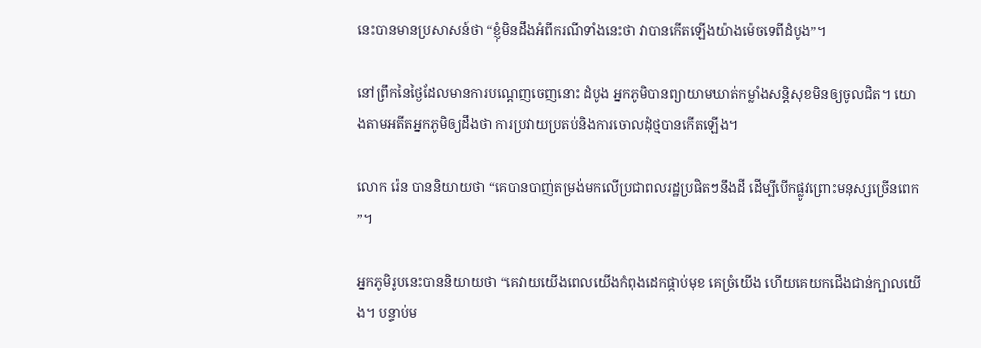នេះបានមានប្រសាសន៍ថា “ខ្ញុំមិនដឹងអំពីករណីទាំងនេះថា វាបានកើតឡើងយ៉ាងម៉េចទេពីដំបូង”។

នៅព្រឹកនៃថ្ងៃដែលមានការបណ្តេញចេញនោះ ដំបូង អ្នកភូមិបានព្យាយាមឃាត់កម្លាំងសន្តិសុខមិនឲ្យចូលជិត។ យោងតាមអតីតអ្នកភូមិឲ្យដឹងថា ការប្រវាយប្រតប់និងការចោលដំុថ្មបានកើតឡើង។

លោក រ៉េន បាននិយាយថា “គេបានបាញ់តម្រង់មកលើប្រជាពលរដ្ឋប្រផិតៗនឹងដី ដើម្បីបើកផ្លូវព្រោះមនុស្សច្រើនពេក”។

អ្នកភូមិរូបនេះបាននិយាយថា “គេវាយយើងពេលយើងកំពុងដេកផ្កាប់មុខ គេច្រំយើង ហើយគេយកជើងជាន់ក្បាលយើង។ បន្ទាប់ម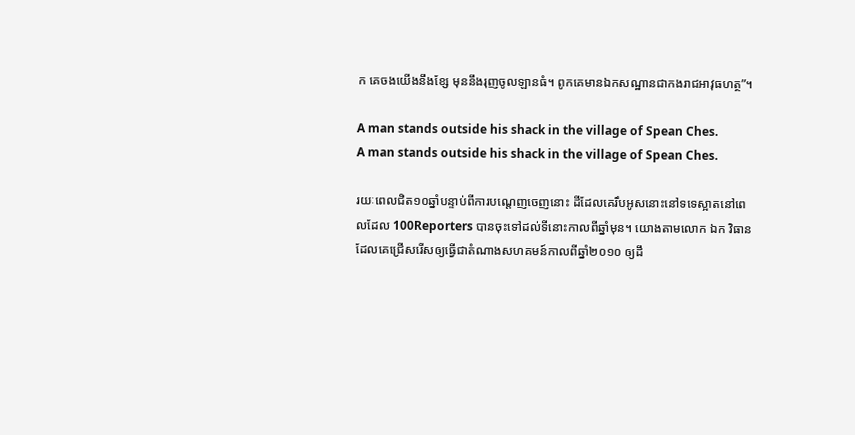ក គេចងយើងនឹងខ្សែ មុននឹងរុញចូលឡានធំ។ ពូកគេមានឯកសណ្ឋានជាកងរាជអាវុធហត្ថ”។

A man stands outside his shack in the village of Spean Ches.
A man stands outside his shack in the village of Spean Ches.

រយៈពេលជិត១០ឆ្នាំបន្ទាប់ពីការបណ្តេញចេញនោះ ដីដែលគេរឹបអូសនោះនៅទទេស្អាតនៅពេលដែល 100Reporters បានចុះទៅដល់ទីនោះកាលពីឆ្នាំមុន។ យោងតាមលោក ឯក វិធាន ដែលគេជ្រើសរើសឲ្យធ្វើជាតំណាងសហគមន៍កាលពីឆ្នាំ២០១០ ឲ្យដឹ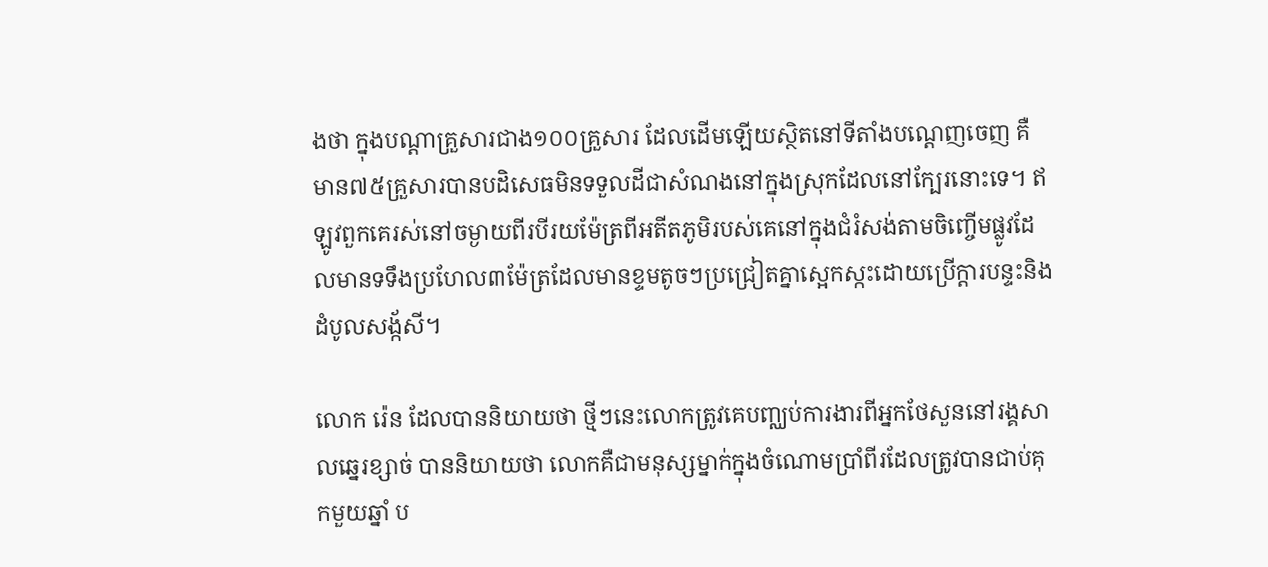ងថា ក្នុងបណ្តាគ្រួសារជាង១០០គ្រួសារ ដែលដើមឡើយស្ថិតនៅទីតាំងបណ្តេញចេញ គឺមាន៧៥គ្រួសារបានបដិសេធមិនទទួលដីជាសំណងនៅក្នុងស្រុកដែលនៅក្បែរនោះទេ។ ឥឡូវពួកគេរស់នៅចម្ងាយពីរបីរយម៉ែត្រពីអតីតភូមិរបស់គេនៅក្នុងជំរំសង់តាមចិញ្ចើមផ្លូវដែលមានទទឹងប្រហែល៣ម៉ែត្រដែលមានខ្ទមតូចៗប្រជ្រៀតគ្នាស្អេកស្កះដោយប្រើក្តារបន្ទះនិងដំបូលសង្ក័សី។

លោក រ៉េន ដែលបាននិយាយថា ថ្មីៗនេះលោកត្រូវគេបញ្ឈប់ការងារពីអ្នកថែសួននៅរង្គសាលឆ្នេរខ្សាច់ បាននិយាយថា លោកគឺជាមនុស្សម្នាក់ក្នុងចំណោមប្រាំពីរដែលត្រូវបានជាប់គុកមួយឆ្នាំ ប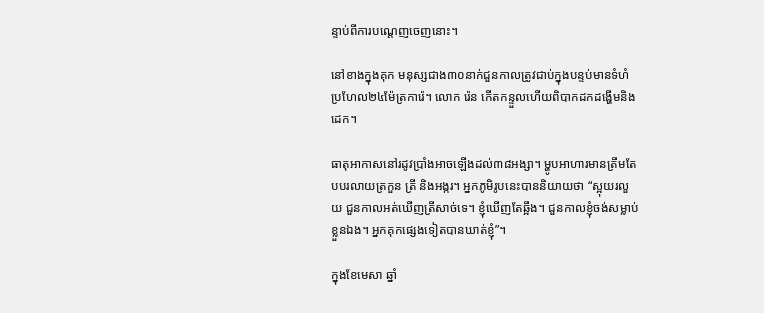ន្ទាប់ពីការបណ្តេញចេញនោះ។

នៅខាងក្នុងគុក មនុស្សជាង៣០នាក់ជួនកាលត្រូវជាប់ក្នុងបន្ទប់មានទំហំប្រហែល២៤ម៉ែត្រការ៉េ។ លោក រ៉េន កើតកន្ទួលហើយពិបាកដកដង្ហើមនិងដេក។

ធាតុអាកាសនៅរដូវប្រាំងអាចឡើងដល់៣៨អង្សា។ ម្ហូបអាហារមានត្រឹមតែបបរលាយត្រកួន ត្រី និងអង្ករ។ អ្នកភូមិរូបនេះបាននិយាយថា “ស្អុយរលួយ ជួនកាលអត់ឃើញត្រីសាច់ទេ។ ខ្ញុំឃើញតែឆ្អឹង។ ជួនកាលខ្ញុំចង់សម្លាប់ខ្លួនឯង។ អ្នកគុកផ្សេងទៀតបានឃាត់ខ្ញុំ”។

ក្នុងខែមេសា ឆ្នាំ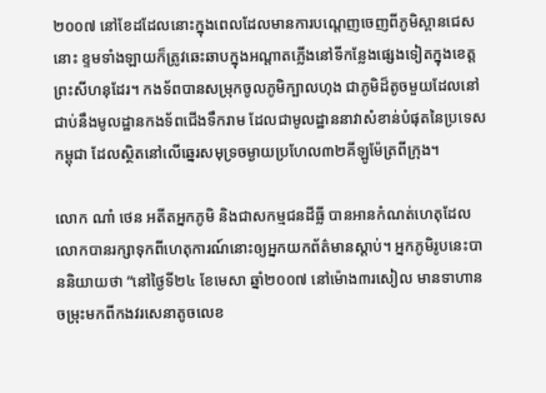២០០៧ នៅខែដដែលនោះក្នុងពេលដែលមានការបណ្តេញចេញពីភូមិស្ពានជេសនោះ ខ្ទមទាំងឡាយក៏ត្រូវឆេះឆាបក្នុងអណ្តាតភ្លើងនៅទីកន្លែងផ្សេងទៀតក្នុងខេត្តព្រះសីហនុដែរ។ កងទ័ពបានសម្រុកចូលភូមិក្បាលហុង ជាភូមិដ៏តូចមួយដែលនៅជាប់នឹងមូលដ្ឋានកងទ័ពជើងទឹករាម ដែលជាមូលដ្ឋាននាវាសំខាន់បំផុតនៃប្រទេសកម្ពុជា ដែលស្ថិតនៅលើឆ្នេរសមុទ្រចម្ងាយប្រហែល៣២គីឡូម៉ែត្រពីក្រុង។

លោក ណាំ ថេន អតីតអ្នកភូមិ និងជាសកម្មជនដីធ្លី បានអានកំណត់ហេតុដែលលោកបានរក្សាទុកពីហេតុការណ៍នោះឲ្យអ្នកយកព័ត៌មានស្តាប់។ អ្នកភូមិរូបនេះបាននិយាយថា “នៅថ្ងៃទី២៤ ខែមេសា ឆ្នាំ២០០៧ នៅម៉ោង៣រសៀល មានទាហានចម្រុះមកពីកងវរសេនាតូចលេខ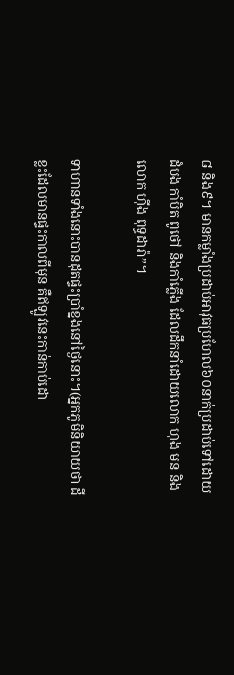៨ និង៩។ មានកម្លាំងប្រដាប់អាវុធប្រហែល៦០នាក់ប្រដាប់ទៅដោយដំបង កាំបិត ពូថៅ និងកាំភ្លើង ដែលដឹកនាំដោយលោក ហុង មន និងលោក ហ៊ីង ពុទ្ធដារ៉ា”។

ទាហានទាំងនោះបានដុតផ្ទះប្រាំខ្នងនៅថ្ងៃនោះ។(អ្នកភូមិនិយាយថា ដីខ្លះដែលមានផ្ទះកាលពីមុន គឺឥឡូវនេះកាន់កាប់ដោ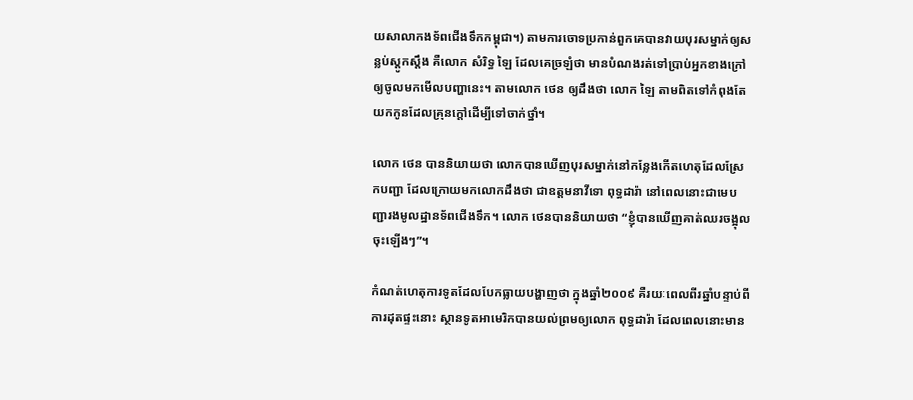យសាលាកងទ័ពជើងទឹកកម្ពុជា។) តាមការចោទប្រកាន់ពួកគេបានវាយបុរសម្នាក់ឲ្យសន្លប់ស្តូកស្តឹង គឺលោក សំរិទ្ធ ឡៃ ដែលគេច្រឡំថា មានបំណងរត់ទៅប្រាប់អ្នកខាងក្រៅឲ្យចូលមកមើលបញ្ហានេះ។ តាមលោក ថេន ឲ្យដឹងថា លោក ឡៃ តាមពិតទៅកំពុងតែយកកូនដែលគ្រុនក្តៅដើម្បីទៅចាក់ថ្នាំ។

លោក ថេន បាននិយាយថា លោកបានឃើញបុរសម្នាក់នៅកន្លែងកើតហេតុដែលស្រែកបញ្ជា ដែលក្រោយមកលោកដឹងថា ជាឧត្តមនាវីទោ ពុទ្ធដារ៉ា នៅពេលនោះជាមេបញ្ជារងមូលដ្ឋានទ័ពជើងទឹក។ លោក ថេនបាននិយាយថា “ខ្ញុំបានឃើញគាត់ឈរចង្អុលចុះឡើងៗ”។

កំណត់ហេតុការទូតដែលបែកធ្លាយបង្ហាញថា ក្នុងឆ្នាំ២០០៩ គឺរយៈពេលពីរឆ្នាំបន្ទាប់ពីការដុតផ្ទះនោះ ស្ថានទូតអាមេរិកបានយល់ព្រមឲ្យលោក ពុទ្ធដារ៉ា ដែលពេលនោះមាន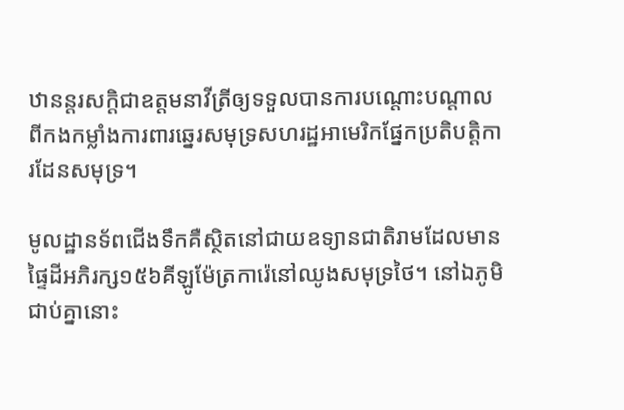ឋានន្តរសក្តិជាឧត្តមនាវីត្រីឲ្យទទួលបានការបណ្តោះបណ្តាលពីកងកម្លាំងការពារឆ្នេរសមុទ្រសហរដ្ឋអាមេរិកផ្នែកប្រតិបត្តិការដែនសមុទ្រ។

មូលដ្ឋានទ័ពជើងទឹកគឺស្ថិតនៅជាយឧទ្យានជាតិរាមដែលមានផ្ទៃដីអភិរក្ស១៥៦គីឡូម៉ែត្រការ៉េនៅឈូងសមុទ្រថៃ។ នៅឯភូមិជាប់គ្នានោះ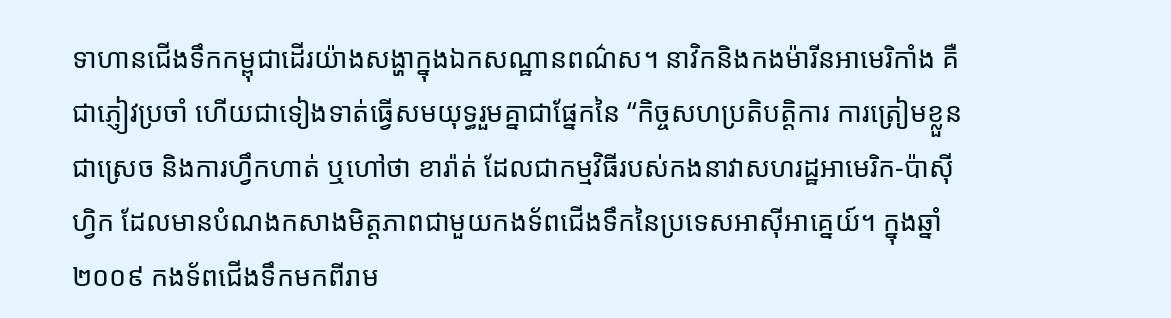ទាហានជើងទឹកកម្ពុជាដើរយ៉ាងសង្ហាក្នុងឯកសណ្ឋានពណ៌ស។ នាវិកនិងកងម៉ារីនអាមេរិកាំង គឺជាភ្ញៀវប្រចាំ ហើយជាទៀងទាត់ធ្វើសមយុទ្ធរួមគ្នាជាផ្នែកនៃ “កិច្ចសហប្រតិបត្តិការ ការត្រៀមខ្លួនជាស្រេច និងការហ្វឹកហាត់ ឬហៅថា ខារ៉ាត់ ដែលជាកម្មវិធីរបស់កងនាវាសហរដ្ឋអាមេរិក-ប៉ាស៊ីហ្វិក ដែលមានបំណងកសាងមិត្តភាពជាមួយកងទ័ពជើងទឹកនៃប្រទេសអាស៊ីអាគ្នេយ៍។ ក្នុងឆ្នាំ២០០៩ កងទ័ពជើងទឹកមកពីរាម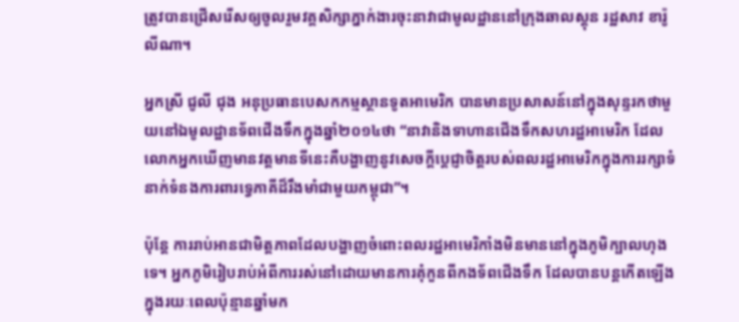ត្រូវបានជ្រើសរើសឲ្យចូលរួមវគ្គសិក្សាភ្នាក់ងារចុះនាវាជាមូលដ្ឋាននៅក្រុងឆាលស្តុន រដ្ឋសាវ ខារ៉ូលីណា។

អ្នកស្រី ជូលី ជុង អនុប្រធានបេសកកម្មស្ថានទូតអាមេរិក បានមានប្រសាសន៍នៅក្នុងសុន្ទរកថាមួយនៅឯមូលដ្ឋានទ័ពជើងទឹកក្នុងឆ្នាំ២០១៤ថា “នាវានិងទាហានជើងទឹកសហរដ្ឋអាមេរិក ដែលលោកអ្នកឃើញមានវត្តមានទីនេះគឺបង្ហាញនូវសេចក្តីប្តេជ្ញាចិត្តរបស់ពលរដ្ឋអាមេរិកក្នុងការរក្សាទំនាក់ទំនងការពារទ្វេភាគីដ៏រឹងមាំជាមួយកម្ពុជា”។

ប៉ុន្តែ ការរាប់អានជាមិត្តភាពដែលបង្ហាញចំពោះពលរដ្ឋអាមេរិកាំងមិនមាននៅក្នុងភូមិក្បាលហុងទេ។ អ្នកភូមិរៀបរាប់អំពីការរស់នៅដោយមានការគុំកួនពីកងទ័ពជើងទឹក ដែលបានបន្តកើតឡើងក្នុងរយៈពេលប៉ុន្មានឆ្នាំមក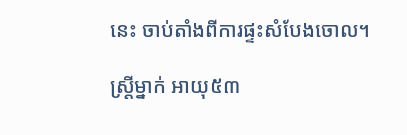នេះ ចាប់តាំងពីការផ្ទះសំបែងចោល។

ស្ត្រីម្នាក់ អាយុ៥៣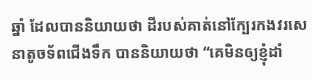ឆ្នាំ ដែលបាននិយាយថា ដីរបស់គាត់នៅក្បែរកងវរសេនាតូចទ័ពជើងទឹក បាននិយាយថា “គេមិនឲ្យខ្ញុំដាំ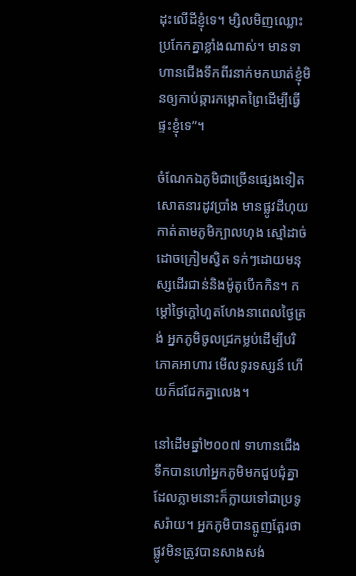ដុះលើដីខ្ញុំទេ។ ម្សិលមិញឈ្លោះប្រកែកគ្នាខ្លាំងណាស់។ មានទាហានជើងទឹកពីរនាក់មកឃាត់ខ្ញុំមិនឲ្យកាប់ឆ្ការកម្ពោតព្រៃដើម្បីធ្វើផ្ទះខ្ញុំទេ”។

ចំណែកឯភូមិជាច្រើនផ្សេងទៀតសោតនារដូវប្រាំង មានផ្លូវដីហុយកាត់តាមភូមិក្បាលហុង ស្មៅដាច់ដោចក្រៀមស្វិត ទក់ៗដោយមនុស្សដើរជាន់និងម៉ូតូបើកកិន។ កម្តៅថ្ងៃក្តៅហួតហែងនាពេលថ្ងៃត្រង់ អ្នកភូមិចូលជ្រកម្លប់ដើម្បីបរិភោគអាហារ មើលទូរទស្សន៍ ហើយក៏ជជែកគ្នាលេង។

នៅដើមឆ្នាំ២០០៧ ទាហានជើងទឹកបានហៅអ្នកភូមិមកជួបជុំគ្នា ដែលភ្លាមនោះក៏ក្លាយទៅជាប្រទូសរ៉ាយ។ អ្នកភូមិបានត្អូញត្អែរថា ផ្លូវមិនត្រូវបានសាងសង់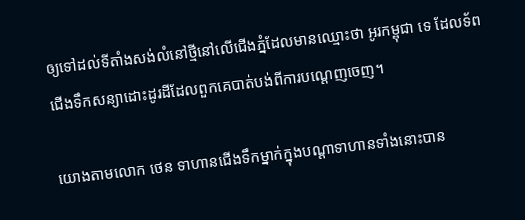ឲ្យទៅដល់ទីតាំងសង់លំនៅថ្មីនៅលើជើងភ្នំដែលមានឈ្មោះថា អូរកម្ពុជា ទេ ដែលទ័ពជើងទឹកសន្យាដោះដូរដីដែលពួកគេបាត់បង់ពីការបណ្តេញចេញ។

យោងតាមលោក ថេន ទាហានជើងទឹកម្នាក់ក្នុងបណ្តាទាហានទាំងនោះបាន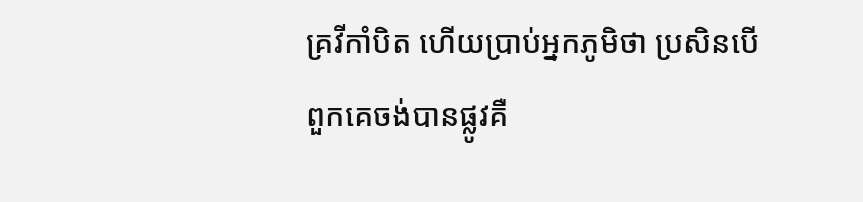គ្រវីកាំបិត ហើយប្រាប់អ្នកភូមិថា ប្រសិនបើពួកគេចង់បានផ្លូវគឺ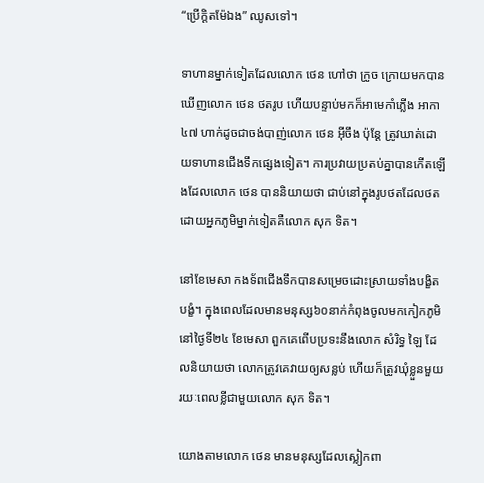“ប្រើក្តិតម៉ែឯង” ឈូសទៅ។

ទាហានម្នាក់ទៀតដែលលោក ថេន ហៅថា ក្រូច ក្រោយមកបានឃើញលោក ថេន ថតរូប ហើយបន្ទាប់មកក៏អាមេកាំភ្លើង អាកា៤៧ ហាក់ដូចជាចង់បាញ់លោក ថេន អ៊ីចឹង ប៉ុន្តែ ត្រូវឃាត់ដោយទាហានជើងទឹកផ្សេងទៀត។ ការប្រវាយប្រតប់គ្នាបានកើតឡើងដែលលោក ថេន បាននិយាយថា ជាប់នៅក្នុងរូបថតដែលថតដោយអ្នកភូមិម្នាក់ទៀតគឺលោក សុក ទិត។

នៅខែមេសា កងទ័ពជើងទឹកបានសម្រេចដោះស្រាយទាំងបង្ខិតបង្ខំ។ ក្នុងពេលដែលមានមនុស្ស៦០នាក់កំពុងចូលមកកៀកភូមិនៅថ្ងៃទី២៤ ខែមេសា ពួកគេពើបប្រទះនឹងលោក សំរិទ្ធ ឡៃ ដែលនិយាយថា លោកត្រូវគេវាយឲ្យសន្លប់ ហើយក៏ត្រូវឃុំខ្លួនមួយរយៈពេលខ្លីជាមួយលោក សុក ទិត។

យោងតាមលោក ថេន មានមនុស្សដែលស្លៀកពា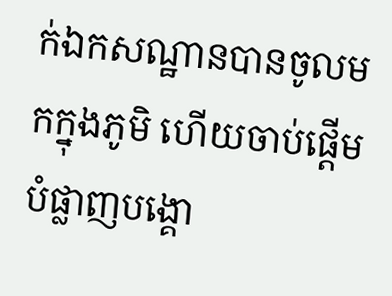ក់ឯកសណ្ឋានបានចូលមកក្នុងភូមិ ហើយចាប់ផ្តើមបំផ្លាញបង្គោ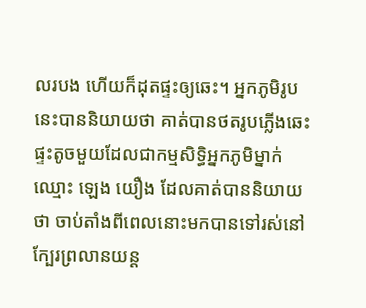លរបង ហើយក៏ដុតផ្ទះឲ្យឆេះ។ អ្នកភូមិរូបនេះបាននិយាយថា គាត់បានថតរូបភ្លើងឆេះ ផ្ទះតូចមួយដែលជាកម្មសិទ្ធិអ្នកភូមិម្នាក់ឈ្មោះ ឡេង យឿង ដែលគាត់បាននិយាយថា ចាប់តាំងពីពេលនោះមកបានទៅរស់នៅក្បែរព្រលានយន្ត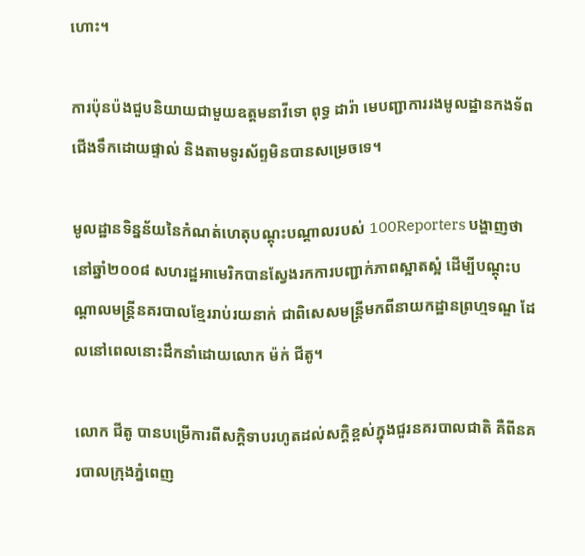ហោះ។

ការប៉ុនប៉ងជួបនិយាយជាមួយឧត្តមនាវីទោ ពុទ្ធ ដារ៉ា មេបញ្ជាការរងមូលដ្ឋានកងទ័ពជើងទឹកដោយផ្ទាល់ និងតាមទូរស័ព្ទមិនបានសម្រេចទេ។

មូលដ្ឋានទិន្នន័យនៃកំណត់ហេតុបណ្តុះបណ្តាលរបស់ 100Reporters បង្ហាញថា នៅឆ្នាំ២០០៨ សហរដ្ឋអាមេរិកបានស្វែងរកការបញ្ជាក់ភាពស្អាតស្អំ ដើម្បីបណ្តុះបណ្តាលមន្ត្រីនគរបាលខ្មែររាប់រយនាក់ ជាពិសេសមន្ត្រីមកពីនាយកដ្ឋានព្រហ្មទណ្ឌ ដែលនៅពេលនោះដឹកនាំដោយលោក ម៉ក់ ជីតូ។

លោក ជីតូ បានបម្រើការពីសក្តិទាបរហូតដល់សក្តិខ្ពស់ក្នុងជួរនគរបាលជាតិ គឺពីនគរបាលក្រុងភ្នំពេញ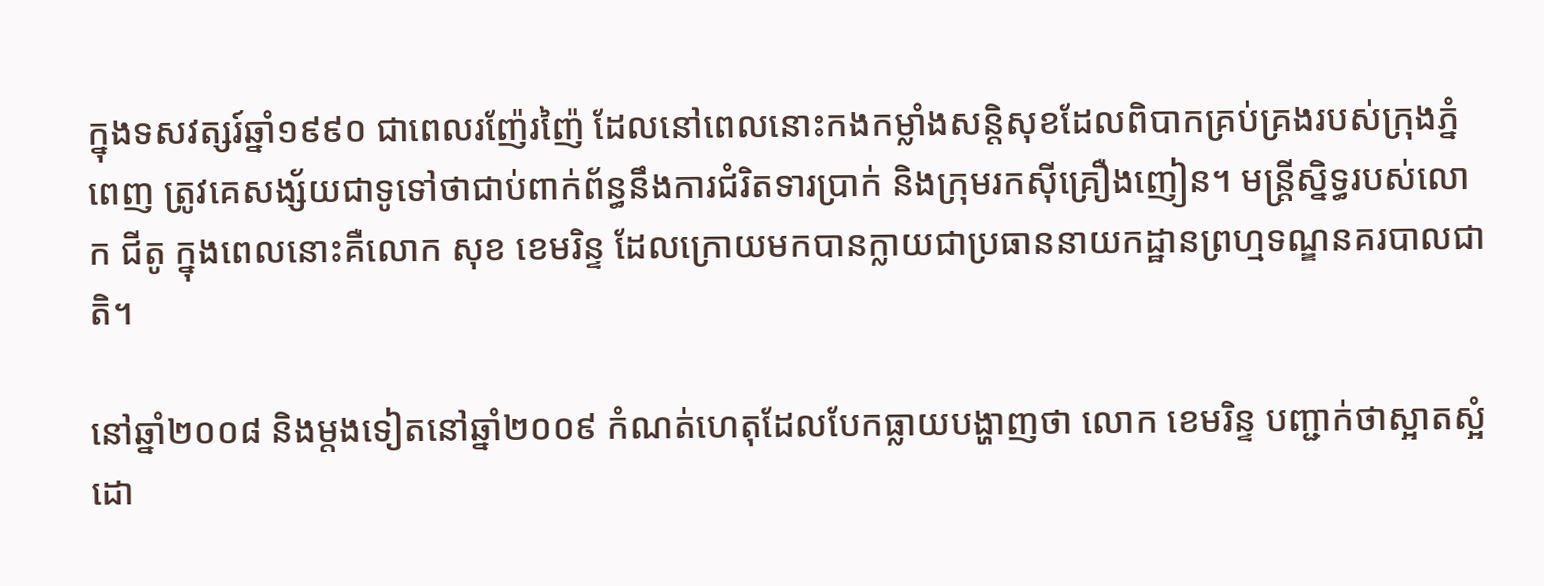ក្នុងទសវត្សរ៍ឆ្នាំ១៩៩០ ជាពេលរញ៉ែរញ៉ៃ ដែលនៅពេលនោះកងកម្លាំងសន្តិសុខដែលពិបាកគ្រប់គ្រងរបស់ក្រុងភ្នំពេញ ត្រូវគេសង្ស័យជាទូទៅថាជាប់ពាក់ព័ន្ធនឹងការជំរិតទារប្រាក់ និងក្រុមរកស៊ីគ្រឿងញៀន។ មន្ត្រីស្និទ្ធរបស់លោក ជីតូ ក្នុងពេលនោះគឺលោក សុខ ខេមរិន្ទ ដែលក្រោយមកបានក្លាយជាប្រធាននាយកដ្ឋានព្រហ្មទណ្ឌនគរបាលជាតិ។

នៅឆ្នាំ២០០៨ និងម្តងទៀតនៅឆ្នាំ២០០៩ កំណត់ហេតុដែលបែកធ្លាយបង្ហាញថា លោក ខេមរិន្ទ បញ្ជាក់ថាស្អាតស្អំដោ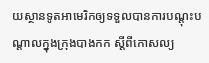យស្ថានទូតអាមេរិកឲ្យទទួលបានការបណ្តុះបណ្តាលក្នុងក្រុងបាងកក ស្តីពីកោសល្យ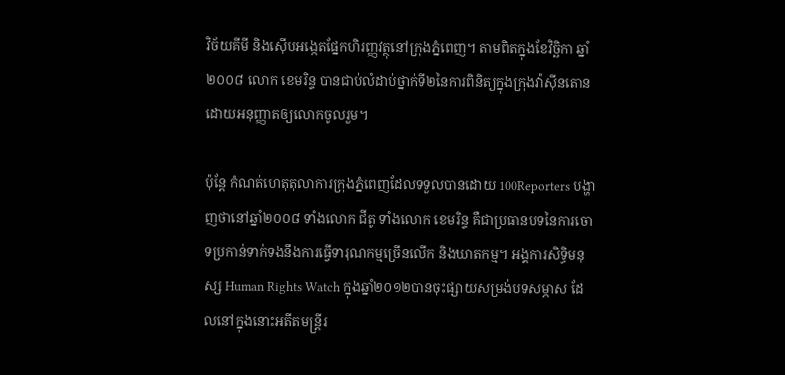វិច័យគីមី និងស៊ើបអង្កេតផ្នែកហិរញ្ញវត្ថុនៅក្រុងភ្នំពេញ។ តាមពិតក្នុងខែវិច្ឆិកា ឆ្នាំ២០០៨ លោក ខេមរិន្ទ បានជាប់លំដាប់ថ្នាក់ទី២នៃការពិនិត្យក្នុងក្រុងវ៉ាស៊ីនតោន ដោយអនុញ្ញាតឲ្យលោកចូលរួម។

ប៉ុន្តែ កំណត់ហេតុតុលាការក្រុងភ្នំពេញដែលទទួលបានដោយ 100Reporters បង្ហាញថានៅឆ្នាំ២០០៨ ទាំងលោក ជីតូ ទាំងលោក ខេមរិន្ទ គឺជាប្រធានបទនៃការចោទប្រកាន់ទាក់ទងនឹងការធ្វើទារុណកម្មច្រើនលើក និងឃាតកម្ម។ អង្គការសិទ្ធិមនុស្ស Human Rights Watch ក្នុងឆ្នាំ២០១២បានចុះផ្សាយសម្រង់បទសម្ភាស ដែលនៅក្នុងនោះអតីតមន្ត្រីរ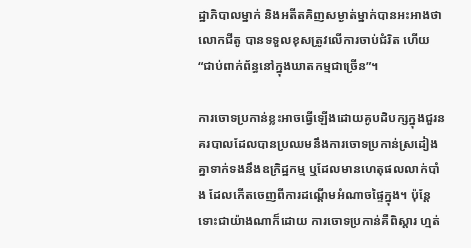ដ្ឋាភិបាលម្នាក់ និងអតីតគិញសម្ងាត់ម្នាក់បានអះអាងថា លោកជីតូ បានទទួលខុសត្រូវលើការចាប់ជំរិត ហើយ “ជាប់ពាក់ព័ន្ធនៅក្នុងឃាតកម្មជាច្រើន”។

ការចោទប្រកាន់ខ្លះអាចធ្វើឡើងដោយគូបដិបក្សក្នុងជួរនគរបាលដែលបានប្រឈមនឹងការចោទប្រកាន់ស្រដៀងគ្នាទាក់ទងនឹងឧក្រិដ្ឋកម្ម ឬដែលមានហេតុផលលាក់បាំង ដែលកើតចេញពីការដណ្តើមអំណាចផ្ទៃក្នុង។ ប៉ុន្តែ ទោះជាយ៉ាងណាក៏ដោយ ការចោទប្រកាន់គឺពិស្តារ ហ្មត់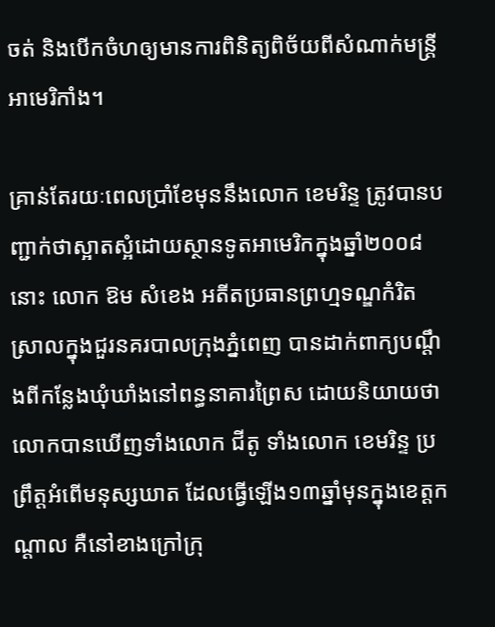ចត់ និងបើកចំហឲ្យមានការពិនិត្យពិច័យពីសំណាក់មន្ត្រីអាមេរិកាំង។

គ្រាន់តែរយៈពេលប្រាំខែមុននឹងលោក ខេមរិន្ទ ត្រូវបានបញ្ជាក់ថាស្អាតស្អំដោយស្ថានទូតអាមេរិកក្នុងឆ្នាំ២០០៨នោះ លោក ឱម សំខេង អតីតប្រធានព្រហ្មទណ្ឌកំរិតស្រាលក្នុងជួរនគរបាលក្រុងភ្នំពេញ បានដាក់ពាក្យបណ្តឹងពីកន្លែងឃុំឃាំងនៅពន្ធនាគារព្រៃស ដោយនិយាយថា លោកបានឃើញទាំងលោក ជីតូ ទាំងលោក ខេមរិន្ទ ប្រព្រឹត្តអំពើមនុស្សឃាត ដែលធ្វើឡើង១៣ឆ្នាំមុនក្នុងខេត្តកណ្តាល គឺនៅខាងក្រៅក្រុ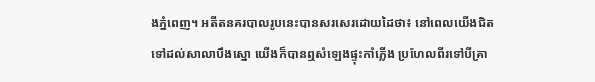ងភ្នំពេញ។ អតីតនគរបាលរូបនេះបានសរសេរដោយដៃថា៖ នៅពេលយើងជិតទៅដល់សាលាបឹងស្នោ យើងក៏បានឮសំឡេងផ្ទុះកាំភ្លើង ប្រហែលពីរទៅបីគ្រា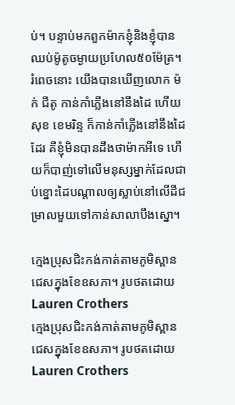ប់។ បន្ទាប់មកពួកម៉ាកខ្ញុំនិងខ្ញុំបានឈប់ម៉ូតូចម្ងាយប្រហែល៥០ម៉ែត្រ។ រំពេចនោះ យើងបានឃើញលោក ម៉ក់ ជីតូ កាន់កាំភ្លើងនៅនឹងដៃ ហើយ សុខ ខេមរិន្ទ ក៏កាន់កាំភ្លើងនៅនឹងដៃដែរ គឺខ្ញុំមិនបានដឹងថាម៉ាកអីទេ ហើយក៏បាញ់ទៅលើមនុស្សម្នាក់ដែលជាប់ខ្នោះដៃបណ្តាលឲ្យស្លាប់នៅលើដីជម្រាលមួយទៅកាន់សាលាបឹងស្នោ។

ក្មេងប្រុសជិះកង់កាត់តាមភូមិស្ពានជេសក្នុងខែឧសភា។ រូបថតដោយ Lauren Crothers
ក្មេងប្រុសជិះកង់កាត់តាមភូមិស្ពានជេសក្នុងខែឧសភា។ រូបថតដោយ Lauren Crothers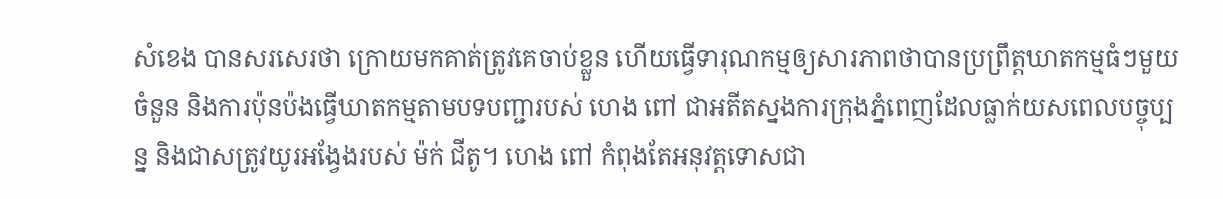សំខេង បានសរសេរថា ក្រោយមកគាត់ត្រូវគេចាប់ខ្លួន ហើយធ្វើទារុណកម្មឲ្យសារភាពថាបានប្រព្រឹត្តឃាតកម្មធំៗមួយចំនួន និងការប៉ុនប៉ងធ្វើឃាតកម្មតាមបទបញ្ជារបស់ ហេង ពៅ ជាអតីតស្នងការក្រុងភ្នំពេញដែលធ្លាក់យសពេលបច្ចុប្បន្ន និងជាសត្រូវយូរអង្វែងរបស់ ម៉ក់ ជីតូ។ ហេង ពៅ កំពុងតែអនុវត្តទោសជា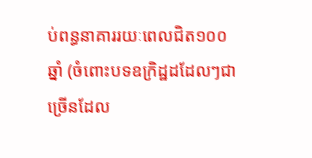ប់ពន្ធនាគាររយៈពេលជិត១០០ឆ្នាំ (ចំពោះបទឧក្រិដ្ឋដដែលៗជាច្រើនដែល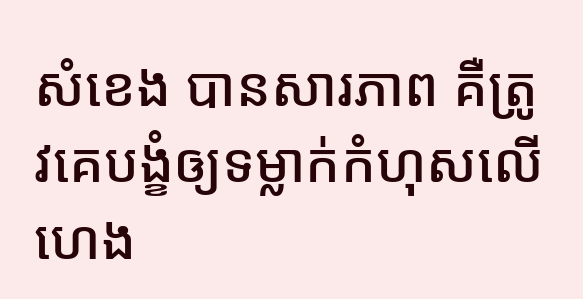សំខេង បានសារភាព គឺត្រូវគេបង្ខំឲ្យទម្លាក់កំហុសលើ ហេង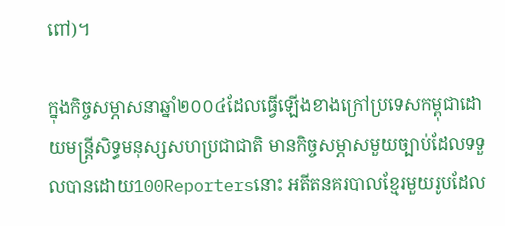ពៅ)។

ក្នុងកិច្ចសម្ភាសនាឆ្នាំ២០០៤ដែលធ្វើឡើងខាងក្រៅប្រទេសកម្ពុជាដោយមន្ត្រីសិទ្ធមនុស្សសហប្រជាជាតិ មានកិច្ចសម្ភាសមួយច្បាប់ដែលទទួលបានដោយ100Reportersនោះ អតីតនគរបាលខ្មែរមួយរូបដែល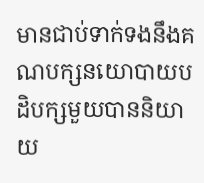មានជាប់ទាក់ទងនឹងគណបក្សនយោបាយបដិបក្សមួយបាននិយាយ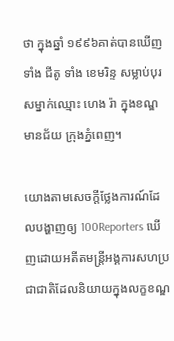ថា ក្នុងឆ្នាំ ១៩៩៦គាត់បានឃើញទាំង ជីតូ ទាំង ខេមរិន្ទ សម្លាប់បុរសម្នាក់ឈ្មោះ ហេង រ៉ា ក្នុងខណ្ឌមានជ័យ ក្រុងភ្នំពេញ។

យោងតាមសេចក្តីថ្លែងការណ៍ដែលបង្ហាញឲ្យ 100Reporters ឃើញដោយអតីតមន្ត្រីអង្គការសហប្រជាជាតិដែលនិយាយក្នុងលក្ខខណ្ឌ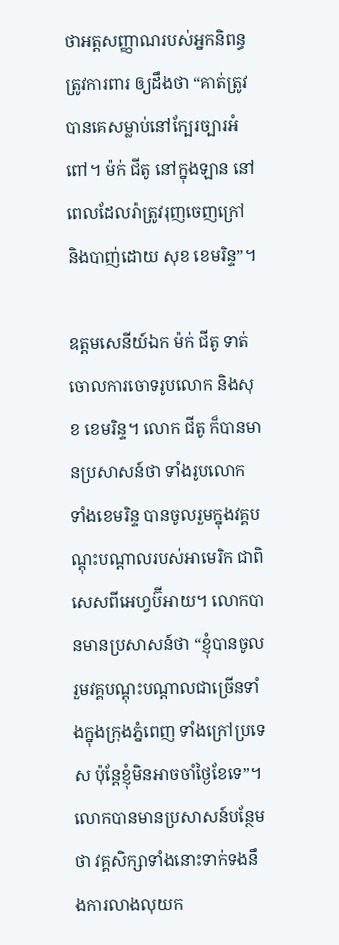ថាអត្តសញ្ញាណរបស់អ្នកនិពន្ធត្រូវការពារ ឲ្យដឹងថា “គាត់ត្រូវបានគេសម្លាប់នៅក្បែរច្បារអំពៅ។ ម៉ក់ ជីតូ នៅក្នុងឡាន នៅពេលដែលរ៉ាត្រូវរុញចេញក្រៅ និងបាញ់ដោយ សុខ ខេមរិន្ទ”។

ឧត្តមសេនីយ៍ឯក ម៉ក់ ជីតូ ទាត់ចោលការចោទរូបលោក និងសុខ ខេមរិន្ទ។ លោក ជីតូ ក៏បានមានប្រសាសន៍ថា ទាំងរូបលោក ទាំងខេមរិន្ទ បានចូលរួមក្នុងវគ្គបណ្តុះបណ្តាលរបស់អាមេរិក ជាពិសេសពីអេហ្វប៊ីអាយ។ លោកបានមានប្រសាសន៍ថា “ខ្ញុំបានចូលរួមវគ្គបណ្តុះបណ្តាលជាច្រើនទាំងក្នុងក្រុងភ្នំពេញ ទាំងក្រៅប្រទេស ប៉ុន្តែខ្ញុំមិនអាចចាំថ្ងៃខែទេ”។ លោកបានមានប្រសាសន៍បន្ថែមថា វគ្គសិក្សាទាំងនោះទាក់ទងនឹងការលាងលុយក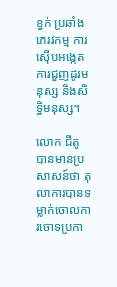ខ្វក់ ប្រឆាំងភេរវកម្ម ការស៊ើបអង្កេតការជួញដូរមនុស្ស និងសិទ្ធិមនុស្ស។

លោក ជីតូ បានមានប្រសាសន៍ថា តុលាការបានទម្លាក់ចោលការចោទប្រកា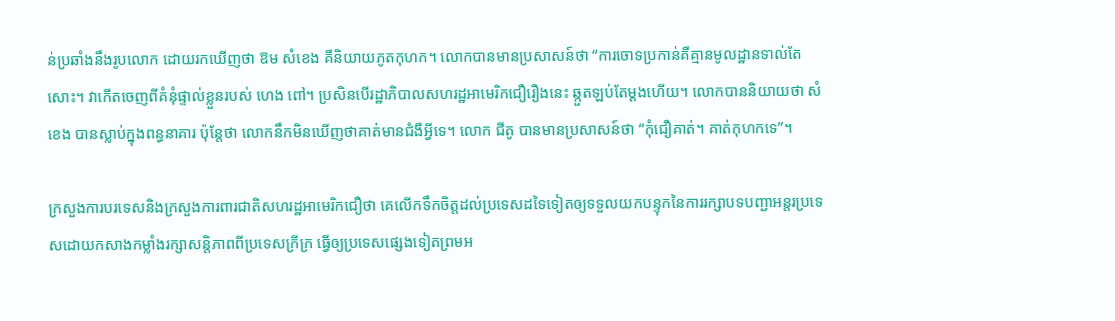ន់ប្រឆាំងនឹងរូបលោក ដោយរកឃើញថា ឱម សំខេង គឺនិយាយភូតកុហក។ លោកបានមានប្រសាសន៍ថា “ការចោទប្រកាន់គឺគ្មានមូលដ្ឋានទាល់តែសោះ។ វាកើតចេញពីគំនុំផ្ទាល់ខ្លួនរបស់ ហេង ពៅ។ ប្រសិនបើរដ្ឋាភិបាលសហរដ្ឋអាមេរិកជឿរឿងនេះ ឆ្កួតឡប់តែម្តងហើយ។ លោកបាននិយាយថា សំខេង បានស្លាប់ក្នុងពន្ធនាគារ ប៉ុន្តែថា លោកនឹកមិនឃើញថាគាត់មានជំងឺអ្វីទេ។ លោក ជីតូ បានមានប្រសាសន៍ថា “កុំជឿគាត់។ គាត់កុហកទេ”។

ក្រសួងការបរទេសនិងក្រសួងការពារជាតិសហរដ្ឋអាមេរិកជឿថា គេលើកទឹកចិត្តដល់ប្រទេសដទៃទៀតឲ្យទទួលយកបន្ទុកនៃការរក្សាបទបញ្ជាអន្តរប្រទេសដោយកសាងកម្លាំងរក្សាសន្តិភាពពីប្រទេសក្រីក្រ ធ្វើឲ្យប្រទេសផ្សេងទៀតព្រមអ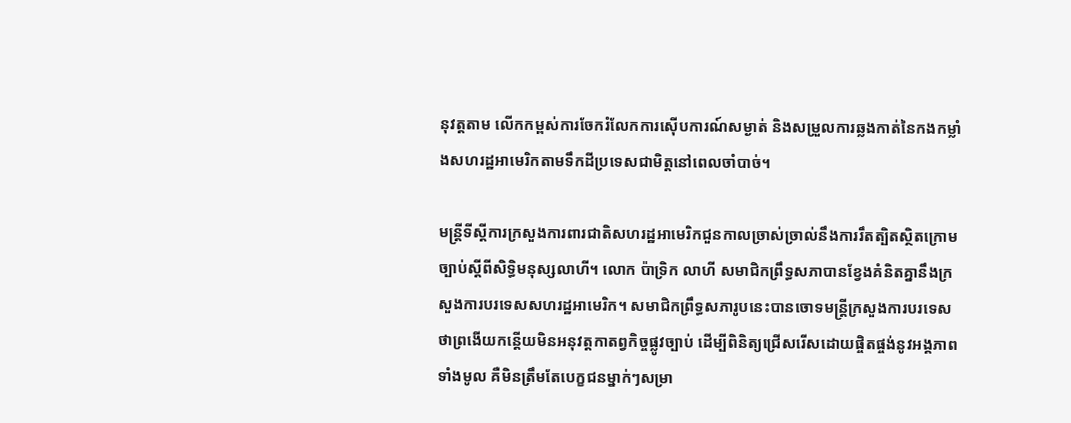នុវត្តតាម លើកកម្ពស់ការចែករំលែកការស៊ើបការណ៍សម្ងាត់ និងសម្រួលការឆ្លងកាត់នៃកងកម្លាំងសហរដ្ឋអាមេរិកតាមទឹកដីប្រទេសជាមិត្តនៅពេលចាំបាច់។

មន្ត្រីទីស្តីការក្រសួងការពារជាតិសហរដ្ឋអាមេរិកជួនកាលច្រាស់ច្រាល់នឹងការរឹតត្បិតស្ថិតក្រោមច្បាប់ស្តីពីសិទ្ធិមនុស្សលាហី។ លោក ប៉ាទ្រិក លាហី សមាជិកព្រឹទ្ធសភាបានខ្វែងគំនិតគ្នានឹងក្រសួងការបរទេសសហរដ្ឋអាមេរិក។ សមាជិកព្រឹទ្ធសភារូបនេះបានចោទមន្ត្រីក្រសួងការបរទេសថាព្រងើយកន្តើយមិនអនុវត្តកាតព្វកិច្ចផ្លូវច្បាប់ ដើម្បីពិនិត្យជ្រើសរើសដោយផ្ចិតផ្ចង់នូវអង្គភាពទាំងមូល គឺមិនត្រឹមតែបេក្ខជនម្នាក់ៗសម្រា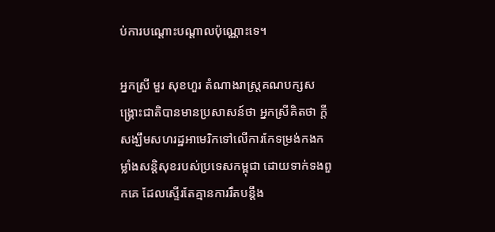ប់ការបណ្តោះបណ្តាលប៉ុណ្ណោះទេ។

អ្នកស្រី មួរ សុខហួរ តំណាងរាស្ត្រគណបក្សសង្គ្រោះជាតិបានមានប្រសាសន៍ថា អ្នកស្រីគិតថា ក្តីសង្ឃឹមសហរដ្ឋអាមេរិកទៅលើការកែទម្រង់កងកម្លាំងសន្តិសុខរបស់ប្រទេសកម្ពុជា ដោយទាក់ទងពួកគេ ដែលស្ទើរតែគ្មានការរឹតបន្តឹង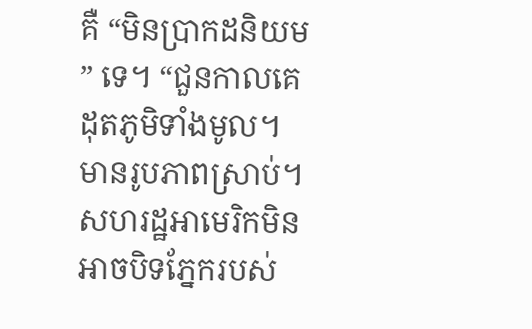គឺ “មិនប្រាកដនិយម” ទេ។ “ជួនកាលគេដុតភូមិទាំងមូល។ មានរូបភាពស្រាប់។ សហរដ្ឋអាមេរិកមិនអាចបិទភ្នែករបស់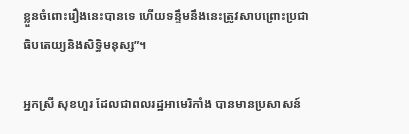ខ្លួនចំពោះរឿងនេះបានទេ ហើយទន្ទឹមនឹងនេះត្រូវសាបព្រោះប្រជាធិបតេយ្យនិងសិទ្ធិមនុស្ស”។

អ្នកស្រី សុខហួរ ដែលជាពលរដ្ឋអាមេរិកាំង បានមានប្រសាសន៍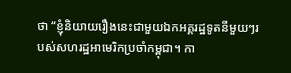ថា “ខ្ញុំនិយាយរឿងនេះជាមួយឯកអគ្គរដ្ឋទូតនីមួយៗរបស់សហរដ្ឋអាមេរិកប្រចាំកម្ពុជា។ កា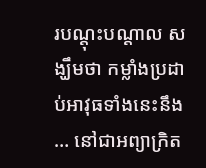របណ្តុះបណ្តាល សង្ឃឹមថា កម្លាំងប្រដាប់អាវុធទាំងនេះនឹង… នៅជាអព្យាក្រិត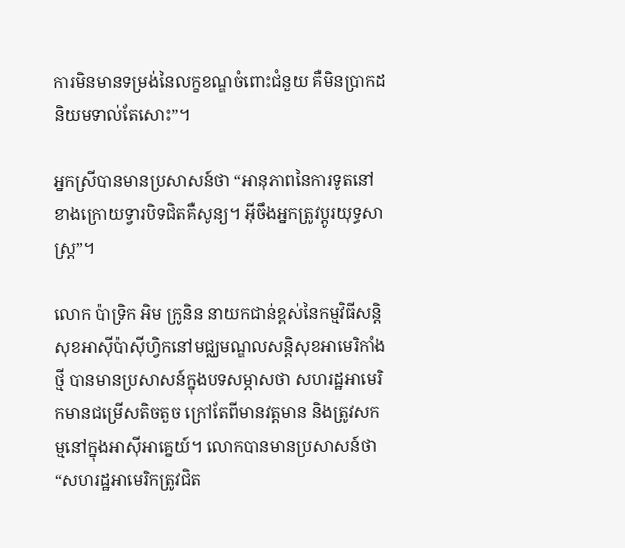ការមិនមានទម្រង់នៃលក្ខខណ្ឌចំពោះជំនួយ គឺមិនប្រាកដនិយមទាល់តែសោះ”។

អ្នកស្រីបានមានប្រសាសន៍ថា “អានុភាពនៃការទូតនៅខាងក្រោយទ្វារបិទជិតគឺសូន្យ។ អ៊ីចឹងអ្នកត្រូវប្តូរយុទ្ធសាស្ត្រ”។

លោក ប៉ាទ្រិក អិម ក្រូនិន នាយកជាន់ខ្ពស់នៃកម្មវិធីសន្តិសុខអាស៊ីប៉ាស៊ីហ្វិកនៅមជ្ឈមណ្ឌលសន្តិសុខអាមេរិកាំងថ្មី បានមានប្រសាសន៍ក្នុងបទសម្ភាសថា សហរដ្ឋអាមេរិកមានជម្រើសតិចតួច ក្រៅតែពីមានវត្តមាន និងត្រូវសកម្មនៅក្នុងអាស៊ីអាគ្នេយ៍។ លោកបានមានប្រសាសន៍ថា “សហរដ្ឋអាមេរិកត្រូវជិត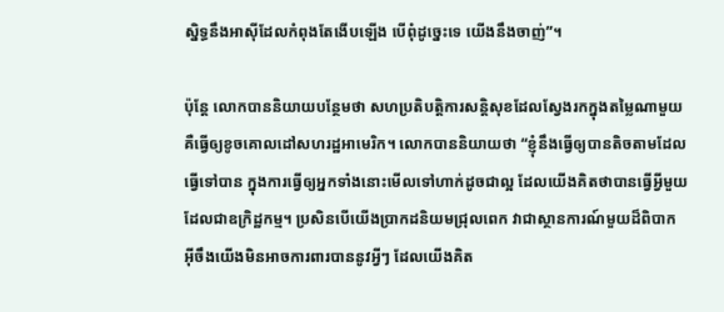ស្និទ្ធនឹងអាស៊ីដែលកំពុងតែងើបឡើង បើពុំដូច្នេះទេ យើងនឹងចាញ់”។

ប៉ុន្តែ លោកបាននិយាយបន្ថែមថា សហប្រតិបត្តិការសន្តិសុខដែលស្វែងរកក្នុងតម្លៃណាមួយគឺធ្វើឲ្យខូចគោលដៅសហរដ្ឋអាមេរិក។ លោកបាននិយាយថា “ខ្ញុំនឹងធ្វើឲ្យបានតិចតាមដែលធ្វើទៅបាន ក្នុងការធ្វើឲ្យអ្នកទាំងនោះមើលទៅហាក់ដូចជាល្អ ដែលយើងគិតថាបានធ្វើអ្វីមួយដែលជាឧក្រិដ្ឋកម្ម។ ប្រសិនបើយើងប្រាកដនិយមជ្រុលពេក វាជាស្ថានការណ៍មួយដ៏ពិបាក អ៊ីចឹងយើងមិនអាចការពារបាននូវអ្វីៗ ដែលយើងគិត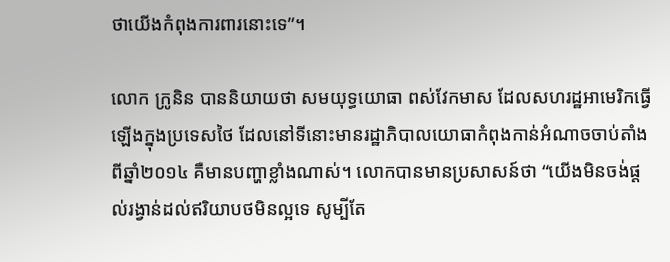ថាយើងកំពុងការពារនោះទេ”។

លោក ក្រូនិន បាននិយាយថា សមយុទ្ធយោធា ពស់វែកមាស ដែលសហរដ្ឋអាមេរិកធ្វើឡើងក្នុងប្រទេសថៃ ដែលនៅទីនោះមានរដ្ឋាភិបាលយោធាកំពុងកាន់អំណាចចាប់តាំងពីឆ្នាំ២០១៤ គឺមានបញ្ហាខ្លាំងណាស់។ លោកបានមានប្រសាសន៍ថា “យើងមិនចង់ផ្តល់រង្វាន់ដល់ឥរិយាបថមិនល្អទេ សូម្បីតែ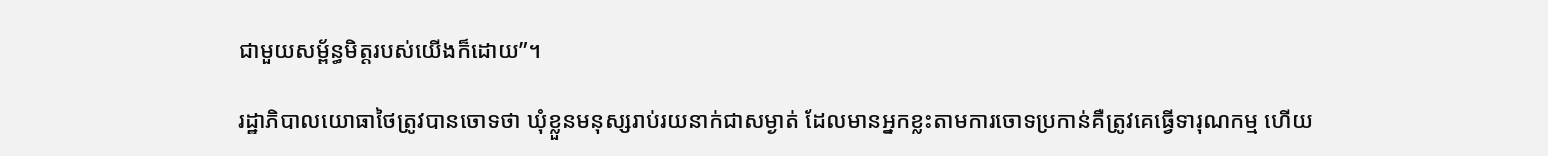ជាមួយសម្ព័ន្ធមិត្តរបស់យើងក៏ដោយ”។

រដ្ឋាភិបាលយោធាថៃត្រូវបានចោទថា ឃុំខ្លួនមនុស្សរាប់រយនាក់ជាសម្ងាត់ ដែលមានអ្នកខ្លះតាមការចោទប្រកាន់គឺត្រូវគេធ្វើទារុណកម្ម ហើយ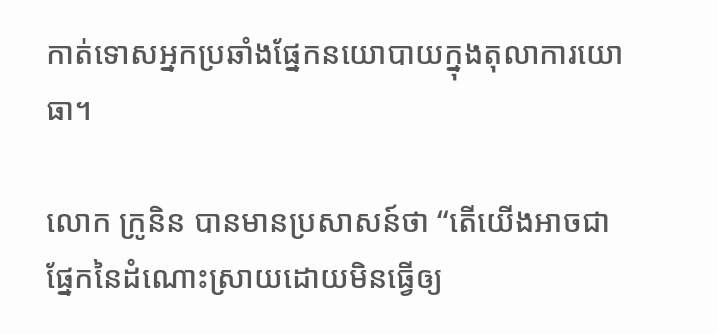កាត់ទោសអ្នកប្រឆាំងផ្នែកនយោបាយក្នុងតុលាការយោធា។

លោក ក្រូនិន បានមានប្រសាសន៍ថា “តើយើងអាចជាផ្នែកនៃដំណោះស្រាយដោយមិនធ្វើឲ្យ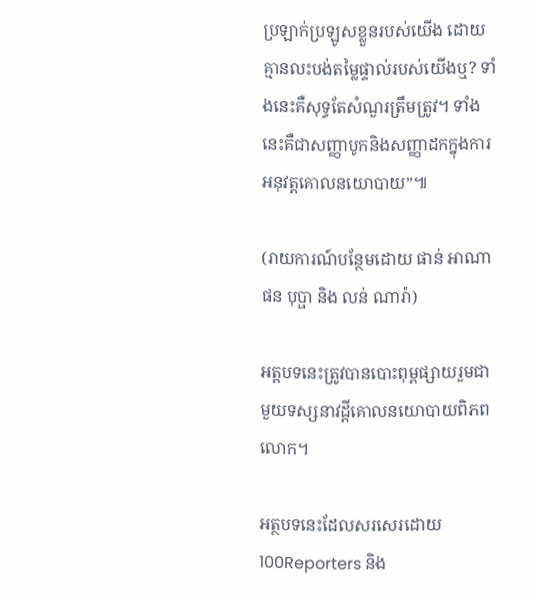ប្រឡាក់ប្រឡូសខ្លួនរបស់យើង ដោយគ្មានលះបង់តម្លៃផ្ទាល់របស់យើងឬ? ទាំងនេះគឺសុទ្ធតែសំណួរត្រឹមត្រូវ។ ទាំងនេះគឺជាសញ្ញាបូកនិងសញ្ញាដកក្នុងការអនុវត្តគោលនយោបាយ”៕

(រាយការណ៍បន្ថែមដោយ ផាន់ អាណា ផន បុប្ផា និង លន់ ណារ៉ា)

អត្តបទនេះត្រូវបានបោះពុម្ពផ្សាយរួមជាមួយទស្សនាវដ្តីគោលនយោបាយពិភពលោក។

អត្ថបទនេះដែលសរសេរដោយ 100Reporters និង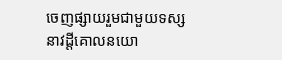ចេញផ្សាយរួមជាមួយទស្សនាវដ្តីគោលនយោ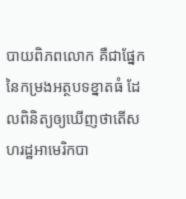បាយពិភពលោក គឺជាផ្នែកនៃកម្រងអត្ថបទខ្នាតធំ ដែលពិនិត្យឲ្យឃើញថាតើសហរដ្ឋអាមេរិកបា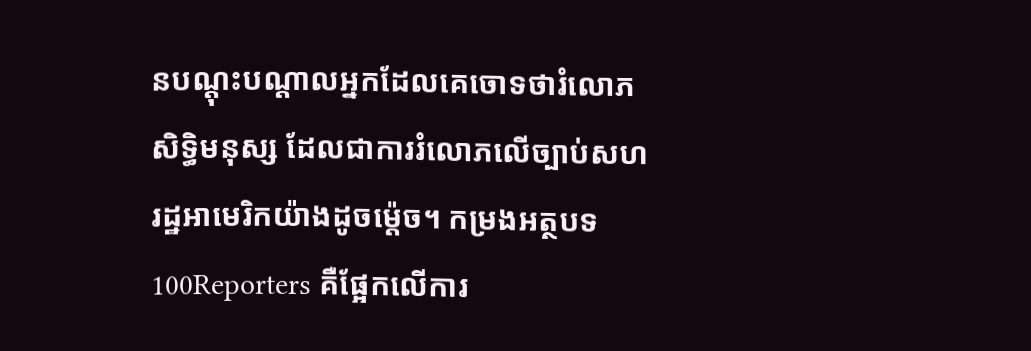នបណ្តុះបណ្តាលអ្នកដែលគេចោទថារំលោភសិទ្ធិមនុស្ស ដែលជាការរំលោភលើច្បាប់សហរដ្ឋអាមេរិកយ៉ាងដូចម៉្តេច។ កម្រងអត្ថបទ 100Reporters គឺផ្អែកលើការ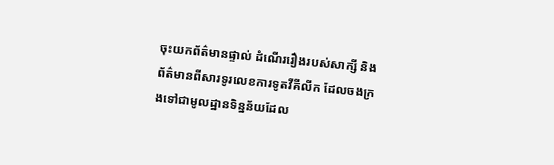ចុះយកព័ត៌មានផ្ទាល់ ដំណើររឿងរបស់សាក្សី និងព័ត៌មានពីសារទូរលេខការទូតវីគីលីក ដែលចងក្រងទៅជាមូលដ្ឋានទិន្នន័យដែល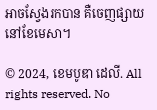អាចស្វែងរកបាន គឺចេញផ្សាយនៅខែមេសា។

© 2024, ខេមបូឌា ដេលី. All rights reserved. No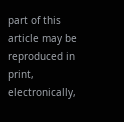part of this article may be reproduced in print, electronically,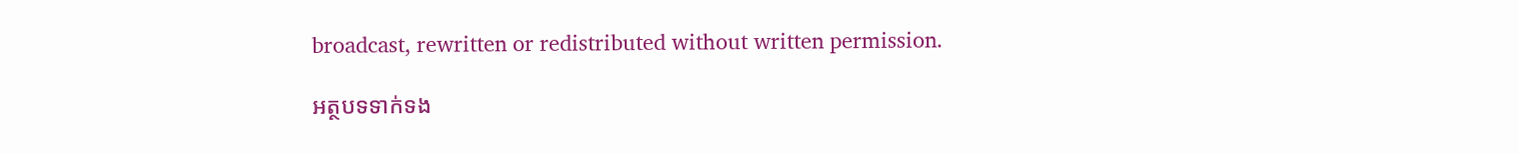broadcast, rewritten or redistributed without written permission.

អត្ថបទទាក់ទង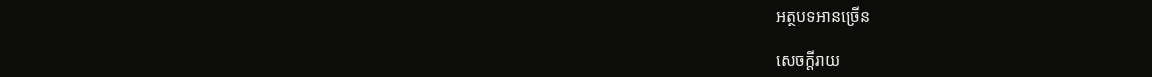អត្ថបទអានច្រើន

សេចក្ដីរាយ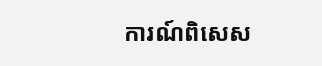ការណ៍ពិសេស